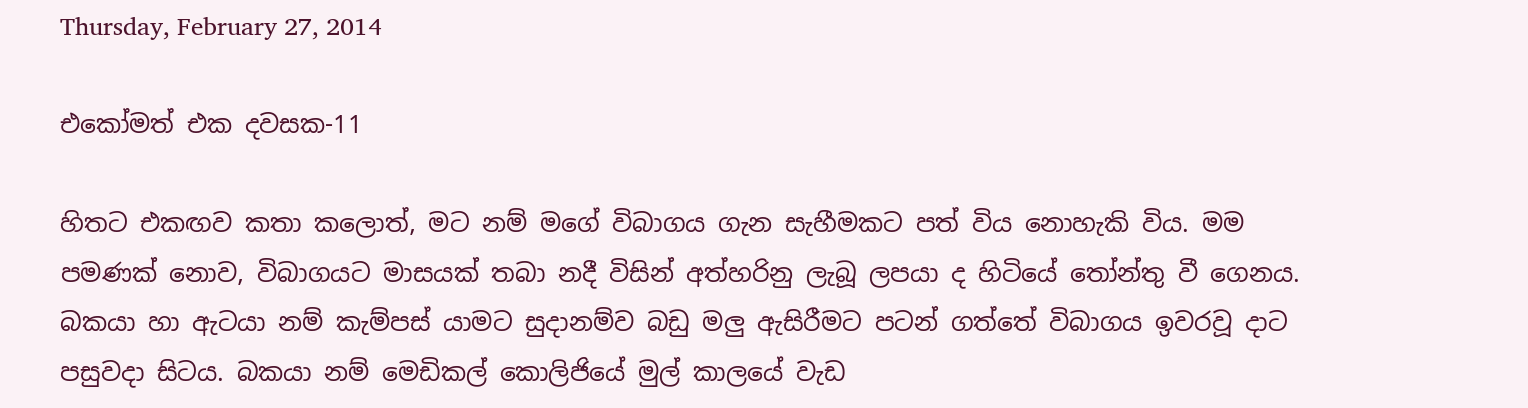Thursday, February 27, 2014

එකෝමත් එක දවසක-11

හිතට එකඟව කතා කලොත්, මට නම් මගේ විබාගය ගැන සැහීමකට පත් විය නොහැකි විය. මම පමණක් නොව, විබාගයට මාසයක් තබා නදී විසින් අත්හරිනු ලැබූ ලපයා ද හිටියේ තෝන්තු වී ගෙනය. බකයා හා ඇටයා නම් කැම්පස් යාමට සුදානම්ව බඩු මලු ඇසිරීමට පටන් ගත්තේ විබාගය ඉවරවූ දාට පසුවදා සිටය. බකයා නම් මෙඩිකල් කොලිජියේ මුල් කාලයේ වැඩ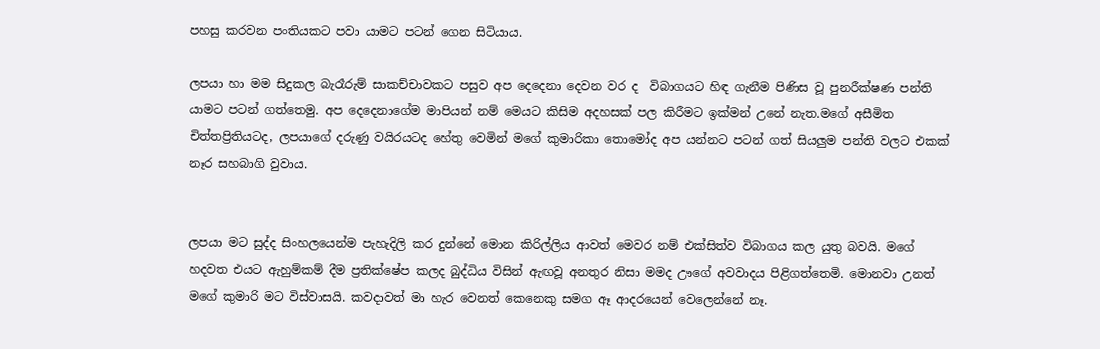පහසු කරවන පංතියකට පවා යාමට පටන් ගෙන සිටියාය.

ලපයා හා මම සිදුකල බැරෑරුම් සාකච්චාවකට පසුව අප දෙදෙනා දෙවන වර ද  විබාගයට හිඳ ගැනීම පිණිස වූ පුනරීක්ෂණ පන්ති යාමට පටන් ගත්තෙමු. අප දෙදෙනාගේම මාපියන් නම් මෙයට කිසිම අදහසක් පල කිරීමට ඉක්මන් උනේ නැත.මගේ අසීමිත චිත්තප්‍රිතියටද, ලපයාගේ දරුණු වයිරයටද හේතු වෙමින් මගේ කුමාරිකා තොමෝද අප යන්නට පටන් ගත් සියලුම පන්ති වලට එකක් නෑර සහබාගි වුවාය.


ලපයා මට සුද්ද සිංහලයෙන්ම පැහැදිලි කර දුන්නේ මොන කිරිල්ලිය ආවත් මෙවර නම් එක්සිත්ව විබාගය කල යුතු බවයි. මගේ හදවත එයට ඇහුම්කම් දීම ප්‍රතික්ෂේප කලද බුද්ධිය විසින් ඇඟවූ අනතුර නිසා මමද ඌගේ අවවාදය පිළිගත්තෙමි. මොනවා උනත් මගේ කුමාරි මට විස්වාසයි. කවදාවත් මා හැර වෙනත් කෙනෙකු සමග ඈ ආදරයෙන් වෙලෙන්නේ නෑ.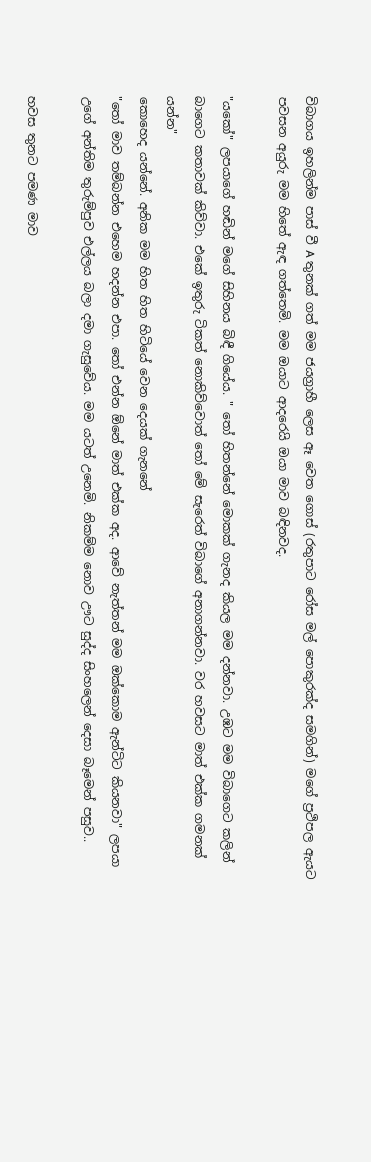විබාගය ඉහලින්ම පාස් වී A තුනක් ගත් මම ජයග්‍රාහී ලෙස ඈ වෙත ගොස් (රතුපාට රෝස මල් පොකුරක්ද සමගින්) මගේ ප්‍රථිපල ඇයට පවසන අයුරු මම හිතේ ඇඳ ගත්තෙමි. මම ඔයාට ආදරෙයි ඔයා මාව බඳිනවද.

"යකෝ" ලපයාගේ හඬින් මගේ සිහිනය බිඳී ගියේය. " තෝ හිතන්නේ මොකක් ගැනද කියල මම දන්නවා. උඹට මම විබාගෙට කලින් බාගෙට කතාවක් කිව්වා. එකේ ඉතුරු ටිකත් නොකිව්වොත් තෝ මේ සැරෙත් විබාගේ අනාගන්නවා. වර හවසට මාත් එක්ක ගමනක් යන්න"
කොහෙද යන්නේ. අනික මම හිත හිත හිටියේ වෙන දෙයක් ගැනනේ
"තෝ මාව තම්බන්න එහෙම හදන්න එපා. තෝ එන්න ඕනේ මාත් එක්ක අද. ආවේ නැත්තන් මම ඔක්කොම ඇන්ටිට කියනවා" ලපයා උගේ අන්තිම තුරුම්පුව එල්ලය බලා දමා ගැසුවේය. මම යටත් උනෙමි. නිකම්ම නොව ඌට සුද්ද සිංහලෙන් දෙසා බෑමෙන් පසුව..

හවස තුනට පමණ මාව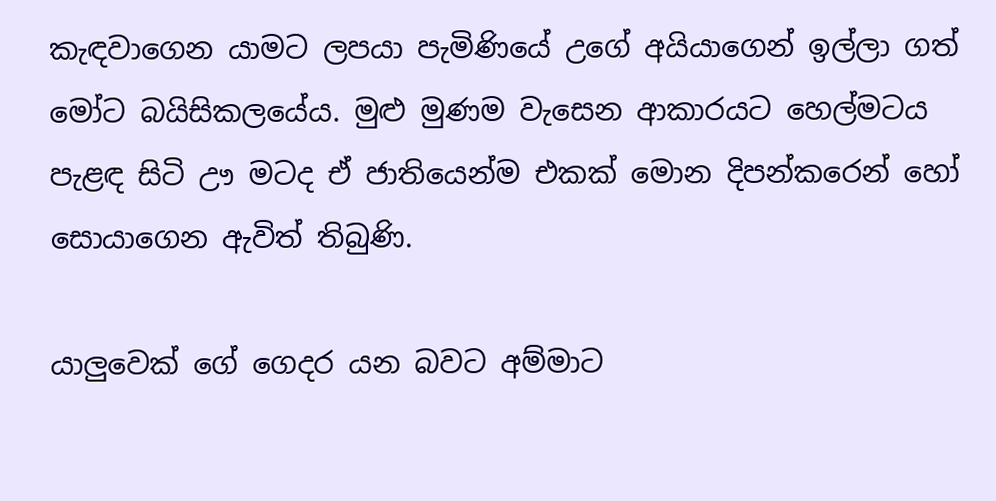කැඳවාගෙන යාමට ලපයා පැමිණියේ උගේ අයියාගෙන් ඉල්ලා ගත් මෝට බයිසිකලයේය. මුළු මුණම වැසෙන ආකාරයට හෙල්මටය පැළඳ සිටි ඌ මටද ඒ ජාතියෙන්ම එකක් මොන දිපන්කරෙන් හෝ සොයාගෙන ඇවිත් තිබුණි.

යාලුවෙක් ගේ ගෙදර යන බවට අම්මාට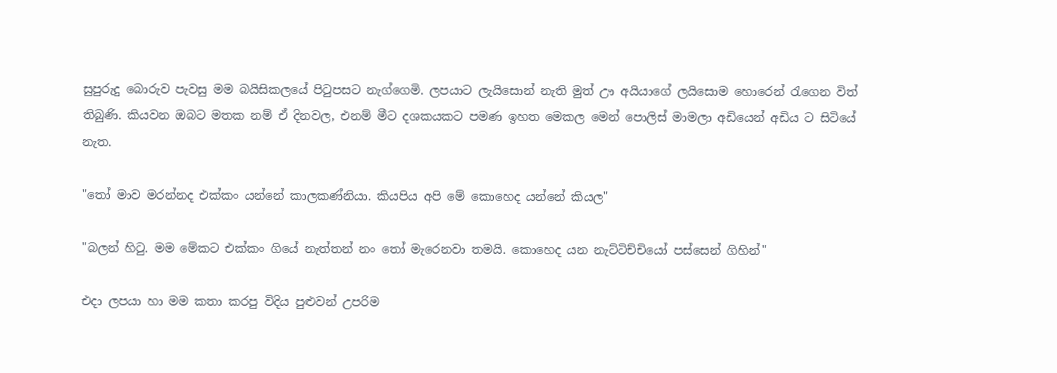සුපුරුදු බොරුව පැවසු මම බයිසිකලයේ පිටුපසට නැග්ගෙමි. ලපයාට ලැයිසොන් නැති මුත් ඌ අයියාගේ ලයිසොම හොරෙන් රැගෙන විත් තිබුණි. කියවන ඔබට මතක නම් ඒ දිනවල, එනම් මීට දශකයකට පමණ ඉහත මෙකල මෙන් පොලිස් මාමලා අඩියෙන් අඩිය ට සිටියේ නැත.

"තෝ මාව මරන්නද එක්කං යන්නේ කාලකණ්නියා. කියපිය අපි මේ කොහෙද යන්නේ කියල"

"බලන් හිටු. මම මේකට එක්කං ගියේ නැත්තන් නං තෝ මැරෙනවා තමයි. කොහෙද යන නැට්ටිච්චියෝ පස්සෙන් ගිහින්"

එදා ලපයා හා මම කතා කරපු විදිය පුළුවන් උපරිම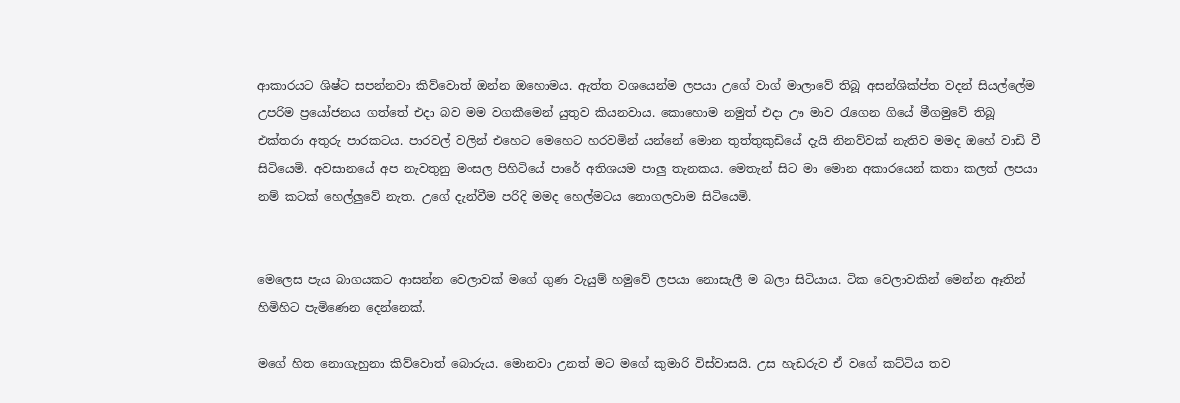ආකාරයට ශිෂ්ට සපන්නවා කිව්වොත් ඔන්න ඔහොමය. ඇත්ත වශයෙන්ම ලපයා උගේ වාග් මාලාවේ තිබූ අසන්ශික්ප්ත වදන් සියල්ලේම උපරිම ප්‍රයෝජනය ගත්තේ එදා බව මම වගකීමෙන් යුතුව කියනවාය. කොහොම නමුත් එදා ඌ මාව රැගෙන ගියේ මීගමුවේ තිබූ එක්තරා අතුරු පාරකටය. පාරවල් වලින් එහෙට මෙහෙට හරවමින් යන්නේ මොන තුත්තුකුඩියේ දැයි නිනව්වක් නැතිව මමද ඔහේ වාඩි වී සිටියෙමි. අවසානයේ අප නැවතුනු මංසල පිහිටියේ පාරේ අතිශයම පාලු තැනකය. මෙතැන් සිට මා මොන අකාරයෙන් කතා කලත් ලපයා නම් කටක් හෙල්ලුවේ නැත. උගේ දැන්වීම පරිදි මමද හෙල්මටය නොගලවාම සිටියෙමි.


මෙලෙස පැය බාගයකට ආසන්න වෙලාවක් මගේ ගුණ වැයුම් හමුවේ ලපයා නොසැලී ම බලා සිටියාය. ටික වෙලාවකින් මෙන්න ඈතින් හිමිහිට පැමිණෙන දෙන්නෙක්.

මගේ හිත නොගැහුනා කිව්වොත් බොරුය. මොනවා උනත් මට මගේ කුමාරි විස්වාසයි. උස හැඩරුව ඒ වගේ කට්ටිය තව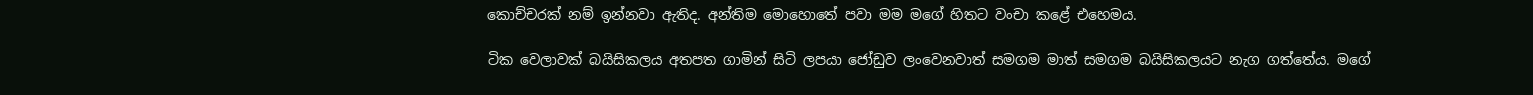කොච්චරක් නම් ඉන්නවා ඇතිද. අන්තිම මොහොතේ පවා මම මගේ හිතට වංචා කළේ එහෙමය.

ටික වෙලාවක් බයිසිකලය අතපත ගාමින් සිටි ලපයා ජෝඩුව ලංවෙනවාත් සමගම මාත් සමගම බයිසිකලයට නැග ගත්තේය. මගේ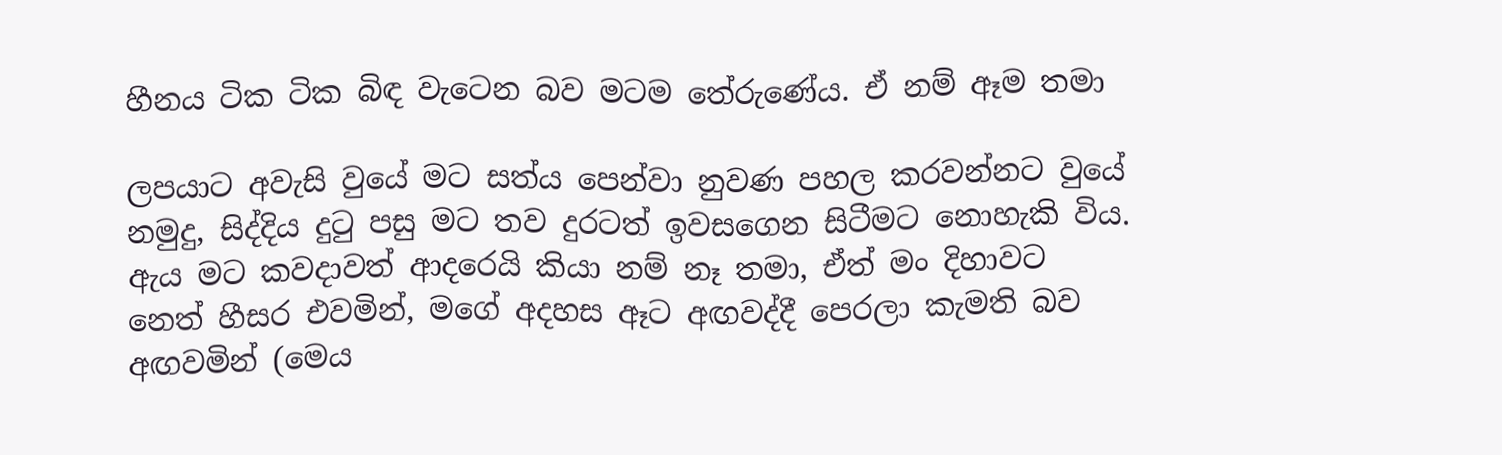හීනය ටික ටික බිඳ වැටෙන බව මටම තේරුණේය. ඒ නම් ඈම තමා

ලපයාට අවැසි වුයේ මට සත්ය පෙන්වා නුවණ පහල කරවන්නට වුයේ නමුදු, සිද්දිය දුටු පසු මට තව දුරටත් ඉවසගෙන සිටීමට නොහැකි විය. ඇය මට කවදාවත් ආදරෙයි කියා නම් නෑ තමා, ඒත් මං දිහාවට නෙත් හීසර එවමින්, මගේ අදහස ඈට අඟවද්දී පෙරලා කැමති බව අඟවමින් (මෙය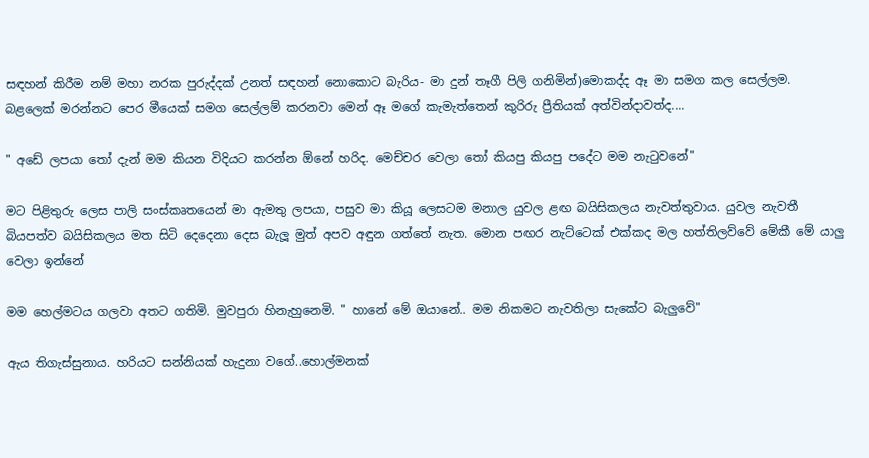සඳහන් කිරීම නම් මහා නරක පුරුද්දක් උනත් සඳහන් නොකොට බැරිය- මා දුන් තෑගී පිලි ගනිමින්)මොකද්ද ඈ මා සමග කල සෙල්ලම. බළලෙක් මරන්නට පෙර මීයෙක් සමග සෙල්ලම් කරනවා මෙන් ඈ මගේ කැමැත්තෙන් කුරිරු ප්‍රීතියක් අත්වින්දාවත්ද....

" අඩේ ලපයා තෝ දැන් මම කියන විදියට කරන්න ඕනේ හරිද. මෙච්චර වෙලා තෝ කියපු කියපු පදේට මම නැටුවනේ"

මට පිළිතුරු ලෙස පාලි සංස්කෘතයෙන් මා ඇමතු ලපයා, පසුව මා කියූ ලෙසටම මනාල යුවල ළඟ බයිසිකලය නැවත්තුවාය. යුවල නැවතී බියපත්ව බයිසිකලය මත සිටි දෙදෙනා දෙස බැලූ මුත් අපව අඳුන ගත්තේ නැත. මොන පඟර නැට්ටෙක් එක්කද මල හත්තිලව්වේ මේකී මේ යාලු වෙලා ඉන්නේ

මම හෙල්මටය ගලවා අතට ගතිමි. මුවපුරා හිනැහුනෙමි. " හානේ මේ ඔයානේ.. මම නිකමට නැවතිලා සැකේට බැලුවේ"

ඇය තිගැස්සුනාය. හරියට සන්නියක් හැදුනා වගේ..හොල්මනක්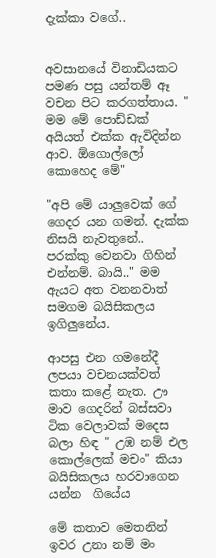දැක්කා වගේ..


අවසානයේ විනාඩියකට පමණ පසු යන්තම් ඈ වචන පිට කරගත්තාය. " මම මේ පොඩ්ඩක් අයියත් එක්ක ඇවිදින්න ආව. ඕගොල්ලෝ කොහෙද මේ"

"අපි මේ යාලුවෙක් ගේ ගෙදර යන ගමන්. දැක්ක නිසයි නැවතුනේ.. පරක්කු වෙනවා ගිහින් එන්නම්. බායි.." මම ඇයට අත වනනවාත් සමගම බයිසිකලය ඉගිලුනේය.

ආපසු එන ගමනේදී ලපයා වචනයක්වත් කතා කළේ නැත. ඌ මාව ගෙදරින් බස්සවා ටික වෙලාවක් මදෙස බලා හිඳ " උඹ නම් එල කොල්ලෙක් මචං" කියා බයිසිකලය හරවාගෙන යන්න  ගියේය

මේ කතාව මෙතනින් ඉවර උනා නම් මං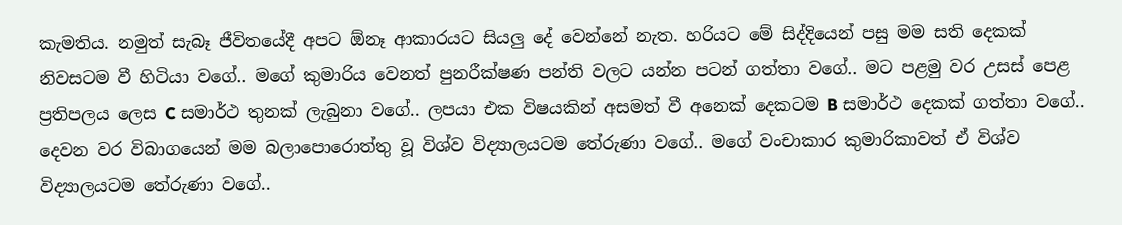කැමතිය. නමුත් සැබෑ ජීවිතයේදී අපට ඕනෑ ආකාරයට සියලු දේ වෙන්නේ නැත. හරියට මේ සිද්දියෙන් පසු මම සති දෙකක් නිවසටම වී හිටියා වගේ.. මගේ කුමාරිය වෙනත් පුනරීක්ෂණ පන්ති වලට යන්න පටන් ගත්තා වගේ.. මට පළමු වර උසස් පෙළ ප්‍රතිපලය ලෙස C සමාර්ථ තුනක් ලැබුනා වගේ.. ලපයා එක විෂයකින් අසමත් වී අනෙක් දෙකටම B සමාර්ථ දෙකක් ගත්තා වගේ.. දෙවන වර විබාගයෙන් මම බලාපොරොත්තු වූ විශ්ව විද්‍යාලයටම තේරුණා වගේ.. මගේ වංචාකාර කුමාරිකාවත් ඒ විශ්ව විද්‍යාලයටම තේරුණා වගේ..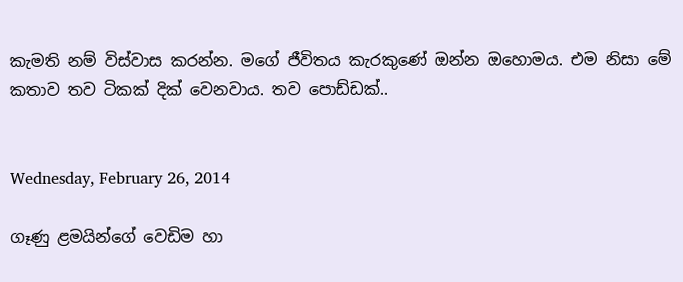කැමති නම් විස්වාස කරන්න. මගේ ජීවිතය කැරකුණේ ඔන්න ඔහොමය. එම නිසා මේ කතාව තව ටිකක් දික් වෙනවාය. තව පොඩ්ඩක්..


Wednesday, February 26, 2014

ගෑණු ළමයින්ගේ වෙඩිම හා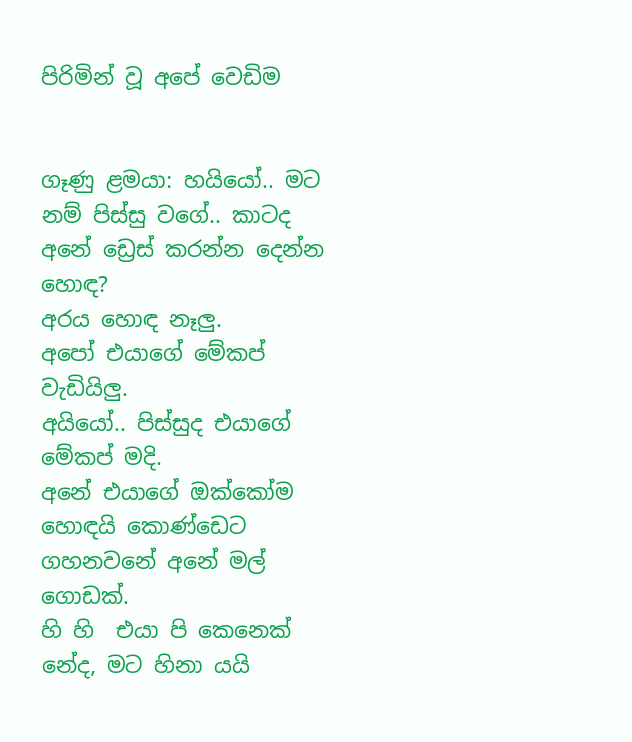පිරිමින් වූ අපේ වෙඩිම


ගෑණු ළමයා: හයියෝ.. මට නම් පිස්සු වගේ.. කාටද අනේ ඩ්‍රෙස් කරන්න දෙන්න හොඳ?
අරය හොඳ නෑලු.
අපෝ එයාගේ මේකප් වැඩියිලු.
අයියෝ.. පිස්සුද එයාගේ මේකප් මදි.
අනේ එයාගේ ඔක්කෝම හොඳයි කොණ්ඩෙට ගහනවනේ අනේ මල් ගොඩක්.
හි හි  එයා පි කෙනෙක් නේද, මට හිනා යයි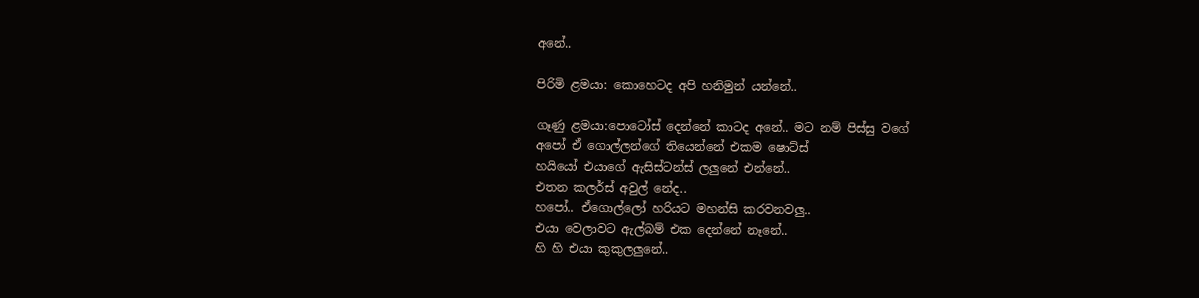අනේ..

පිරිමි ළමයා: කොහෙටද අපි හනිමුන් යන්නේ..

ගෑණු ළමයා:පොටෝස් දෙන්නේ කාටද අනේ.. මට නම් පිස්සු වගේ
අපෝ ඒ ගොල්ලන්ගේ තියෙන්නේ එකම ෂොට්ස්
හයියෝ එයාගේ ඇසිස්ටන්ස් ලලුනේ එන්නේ..
එතන කලර්ස් අවුල් නේද..
හපෝ.. ඒගොල්ලෝ හරියට මහන්සි කරවනවලු..
එයා වෙලාවට ඇල්බම් එක දෙන්නේ නෑනේ..
හි හි එයා කුකුලලුනේ..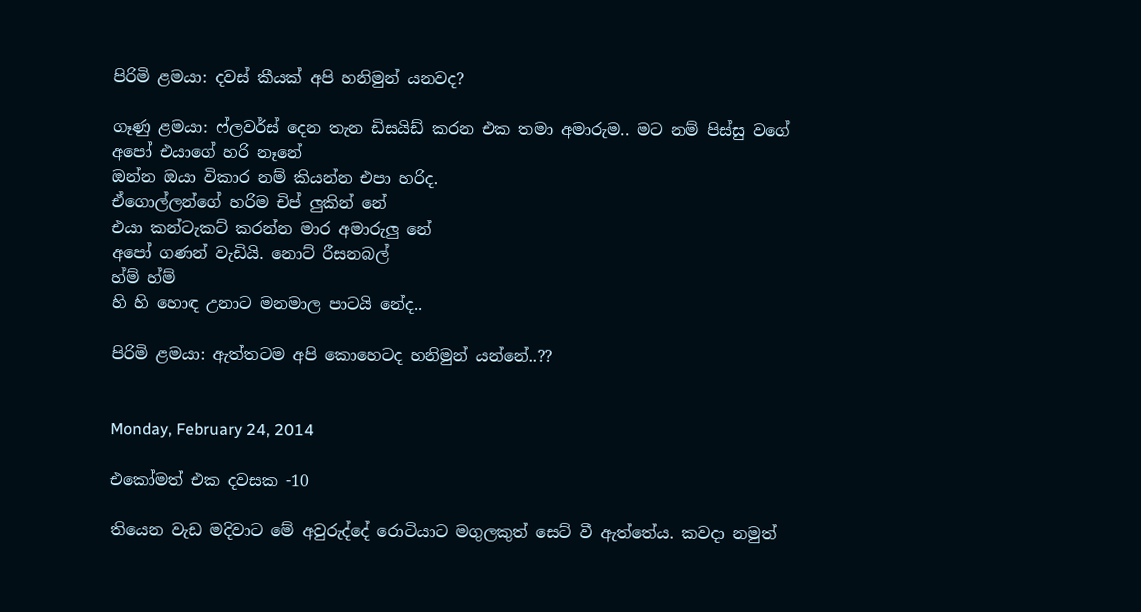පිරිමි ළමයා: දවස් කීයක් අපි හනිමුන් යනවද?

ගෑණු ළමයා: ෆ්ලවර්ස් දෙන තැන ඩිසයිඩ් කරන එක තමා අමාරුම.. මට නම් පිස්සු වගේ
අපෝ එයාගේ හරි නෑනේ
ඔන්න ඔයා විකාර නම් කියන්න එපා හරිද.
ඒගොල්ලන්ගේ හරිම චිප් ලුකින් නේ
එයා කන්ටැකට් කරන්න මාර අමාරුලු නේ
අපෝ ගණන් වැඩියි. නොට් රීසනබල්
හ්ම් හ්ම්
හි හි හොඳ උනාට මනමාල පාටයි නේද..

පිරිමි ළමයා: ඇත්තටම අපි කොහෙටද හනිමුන් යන්නේ..??


Monday, February 24, 2014

එකෝමත් එක දවසක -10

තියෙන වැඩ මදිවාට මේ අවුරුද්දේ රොටියාට මගුලකුත් සෙට් වී ඇත්තේය. කවදා නමුත්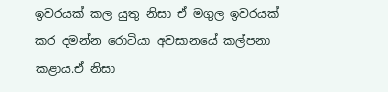ඉවරයක් කල යුතු නිසා ඒ මගුල ඉවරයක් කර දමන්න රොටියා අවසානයේ කල්පනා කළාය.ඒ නිසා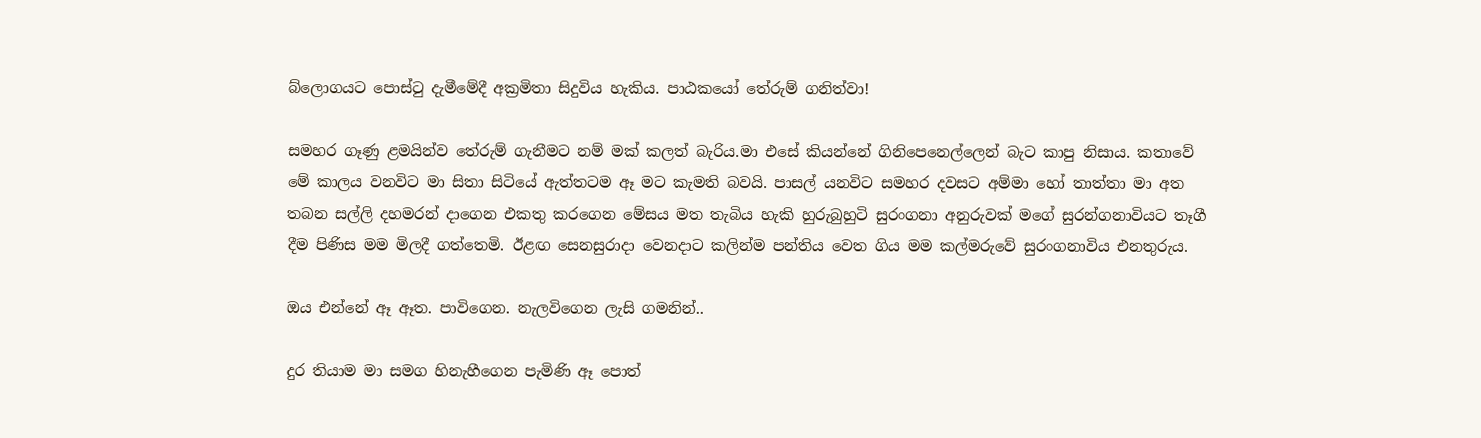බ්ලොගයට පොස්ටු දැමීමේදී අක්‍රමිතා සිදුවිය හැකිය. පාඨකයෝ තේරුම් ගනිත්වා!

සමහර ගෑණු ළමයින්ව තේරුම් ගැනීමට නම් මක් කලත් බැරිය.මා එසේ කියන්නේ ගිනිපෙනෙල්ලෙන් බැට කාපු නිසාය. කතාවේ මේ කාලය වනවිට මා සිතා සිටියේ ඇත්තටම ඈ මට කැමති බවයි. පාසල් යනවිට සමහර දවසට අම්මා හෝ තාත්තා මා අත තබන සල්ලි දහමරන් දාගෙන එකතු කරගෙන මේසය මත තැබිය හැකි හුරුබුහුටි සුරංගනා අනුරුවක් මගේ සුරන්ගනාවියට තෑගී දීම පිණිස මම මිලදී ගත්තෙමි. ඊළඟ සෙනසුරාදා වෙනදාට කලින්ම පන්තිය වෙත ගිය මම කල්මරුවේ සුරංගනාවිය එනතුරුය.

ඔය එන්නේ ඈ ඈත. පාවිගෙන. නැලවිගෙන ලැසි ගමනින්..

දුර තියාම මා සමග හිනැහීගෙන පැමිණි ඈ පොත්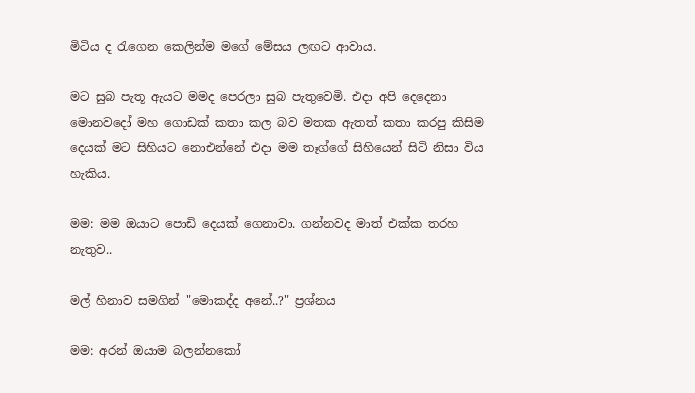මිටිය ද රැගෙන කෙලින්ම මගේ මේසය ලඟට ආවාය.

මට සුබ පැතූ ඇයට මමද පෙරලා සුබ පැතුවෙමි. එදා අපි දෙදෙනා මොනවදෝ මහ ගොඩක් කතා කල බව මතක ඇතත් කතා කරපු කිසිම දෙයක් මට සිහියට නොඑන්නේ එදා මම තෑග්ගේ සිහියෙන් සිටි නිසා විය හැකිය.

මම: මම ඔයාට පොඩි දෙයක් ගෙනාවා. ගන්නවද මාත් එක්ක තරහ නැතුව..

මල් හිනාව සමගින් "මොකද්ද අනේ..?" ප්‍රශ්නය

මම: අරන් ඔයාම බලන්නකෝ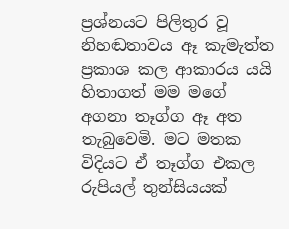ප්‍රශ්නයට පිලිතුර වූ නිහඬතාවය ඈ කැමැත්ත ප්‍රකාශ කල ආකාරය යයි හිතාගත් මම මගේ අගනා තෑග්ග ඈ අත තැබුවෙමි. මට මතක විදියට ඒ තෑග්ග එකල රුපියල් තුන්සියයක්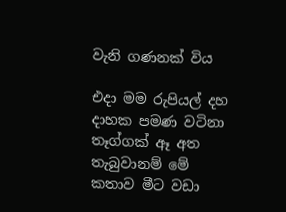වැනි ගණනක් විය

එදා මම රුපියල් දහ දාහක පමණ වටිනා තෑග්ගක් ඈ අත තැබුවානම් මේ කතාව මීට වඩා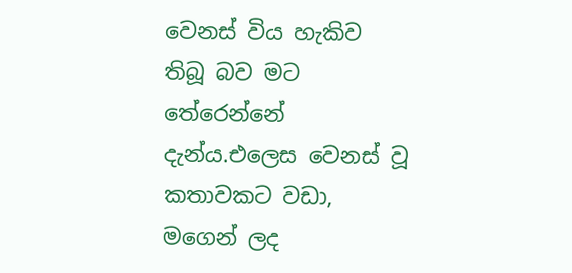වෙනස් විය හැකිව තිබූ බව මට තේරෙන්නේ දැන්ය.එලෙස වෙනස් වූ කතාවකට වඩා, මගෙන් ලද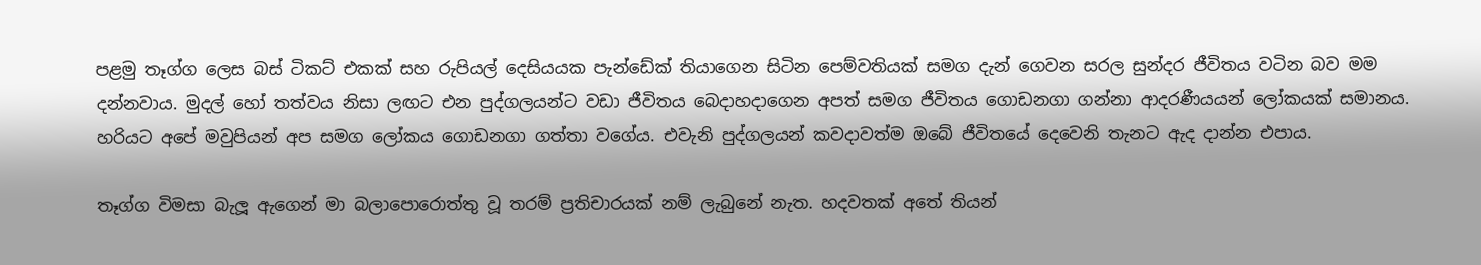පළමු තෑග්ග ලෙස බස් ටිකට් එකක් සහ රුපියල් දෙසියයක පැන්ඩේක් තියාගෙන සිටින පෙම්වතියක් සමග දැන් ගෙවන සරල සුන්දර ජීවිතය වටින බව මම දන්නවාය. මුදල් හෝ තත්වය නිසා ලඟට එන පුද්ගලයන්ට වඩා ජීවිතය බෙදාහදාගෙන අපත් සමග ජීවිතය ගොඩනගා ගන්නා ආදරණීයයන් ලෝකයක් සමානය. හරියට අපේ මවුපියන් අප සමග ලෝකය ගොඩනගා ගත්තා වගේය. එවැනි පුද්ගලයන් කවදාවත්ම ඔබේ ජීවිතයේ දෙවෙනි තැනට ඇද දාන්න එපාය.

තෑග්ග විමසා බැලූ ඇගෙන් මා බලාපොරොත්තු වූ තරම් ප්‍රතිචාරයක් නම් ලැබුනේ නැත. හදවතක් අතේ තියන්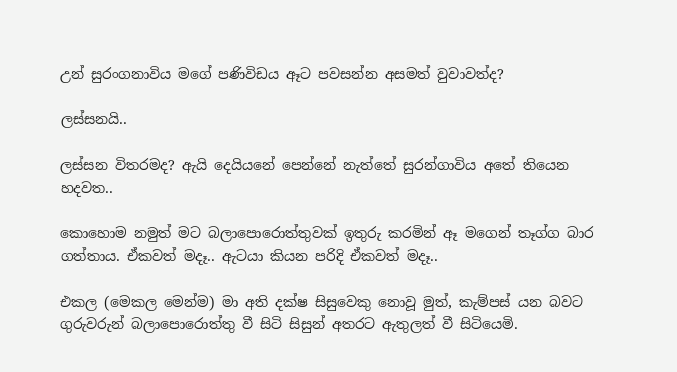උන් සුරංගනාවිය මගේ පණිවිඩය ඈට පවසන්න අසමත් වුවාවත්ද?

ලස්සනයි..

ලස්සන විතරමද? ඇයි දෙයියනේ පෙන්නේ නැත්තේ සුරන්ගාවිය අතේ තියෙන හදවත..

කොහොම නමුත් මට බලාපොරොත්තුවක් ඉතුරු කරමින් ඈ මගෙන් තෑග්ග බාර ගත්තාය. ඒකවත් මදෑ.. ඇටයා කියන පරිදි ඒකවත් මදෑ..

එකල (මෙකල මෙන්ම) මා අති දක්ෂ සිසුවෙකු නොවූ මුත්, කැම්පස් යන බවට ගුරුවරුන් බලාපොරොත්තු වී සිටි සිසුන් අතරට ඇතුලත් වී සිටියෙමි.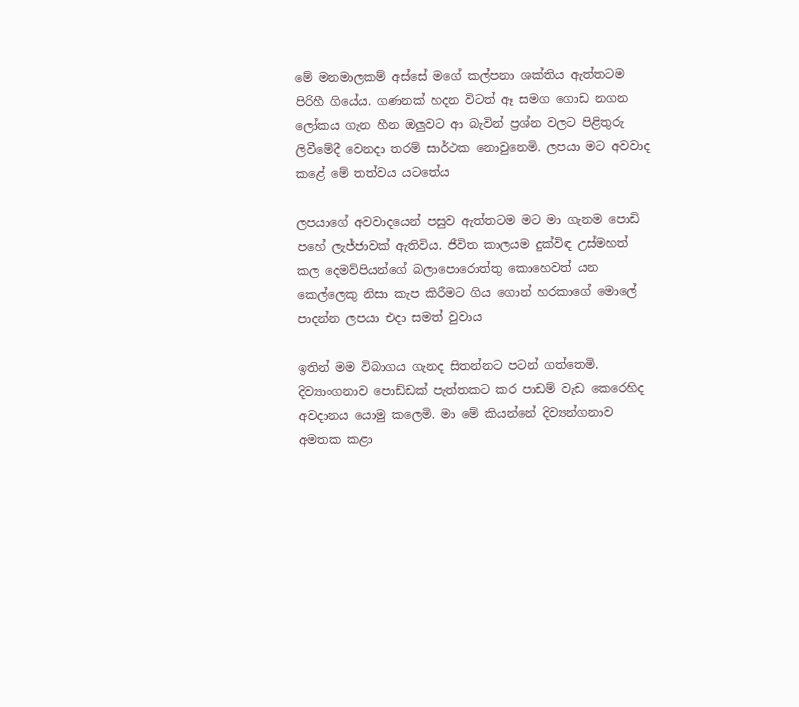මේ මනමාලකම් අස්සේ මගේ කල්පනා ශක්තිය ඇත්තටම පිරිහී ගියේය. ගණනක් හදන විටත් ඈ සමග ගොඩ නගන ලෝකය ගැන හීන ඔලුවට ආ බැවින් ප්‍රශ්න වලට පිළිතුරු ලිවීමේදී වෙනදා තරම් සාර්ථක නොවුනෙමි. ලපයා මට අවවාද කළේ මේ තත්වය යටතේය

ලපයාගේ අවවාදයෙන් පසුව ඇත්තටම මට මා ගැනම පොඩි පහේ ලැජ්ජාවක් ඇතිවිය. ජීවිත කාලයම දුක්විඳ උස්මහත් කල දෙමව්පියන්ගේ බලාපොරොත්තු කොහෙවත් යන කෙල්ලෙකු නිසා කැප කිරීමට ගිය ගොන් හරකාගේ මොලේ පාදන්න ලපයා එදා සමත් වුවාය

ඉතින් මම විබාගය ගැනද සිතන්නට පටන් ගත්තෙමි. දිව්‍යාංගනාව පොඩ්ඩක් පැත්තකට කර පාඩම් වැඩ කෙරෙහිද අවදානය යොමු කලෙමි. මා මේ කියන්නේ දිව්‍යන්ගනාව අමතක කළා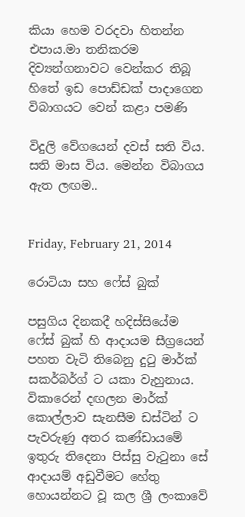කියා හෙම වරදවා හිතන්න එපාය.මා තනිකරම දිව්‍යන්ගනාවට වෙන්කර තිබූ හිතේ ඉඩ පොඩ්ඩක් පාදාගෙන විබාගයට වෙන් කළා පමණි

විදුලි වේගයෙන් දවස් සති විය. සති මාස විය. මෙන්න විබාගය ඇත ලඟම..


Friday, February 21, 2014

රොටියා සහ ෆේස් බුක්

පසුගිය දිනකදී හදිස්සියේම ෆේස් බුක් හි ආදායම සීග්‍රයෙන් පහත වැටි තිබෙනු දුටු මාර්ක් සකර්බර්ග් ට යකා වැහුනාය. විකාරෙන් දඟලන මාර්ක් කොල්ලාව සැනසීම ඩස්ටින් ට පැවරුණු අතර කණ්ඩායමේ ඉතුරු තිදෙනා පිස්සු වැටුනා සේ ආදායම් අඩුවීමට හේතු හොයන්නට වූ කල ශ්‍රී ලංකාවේ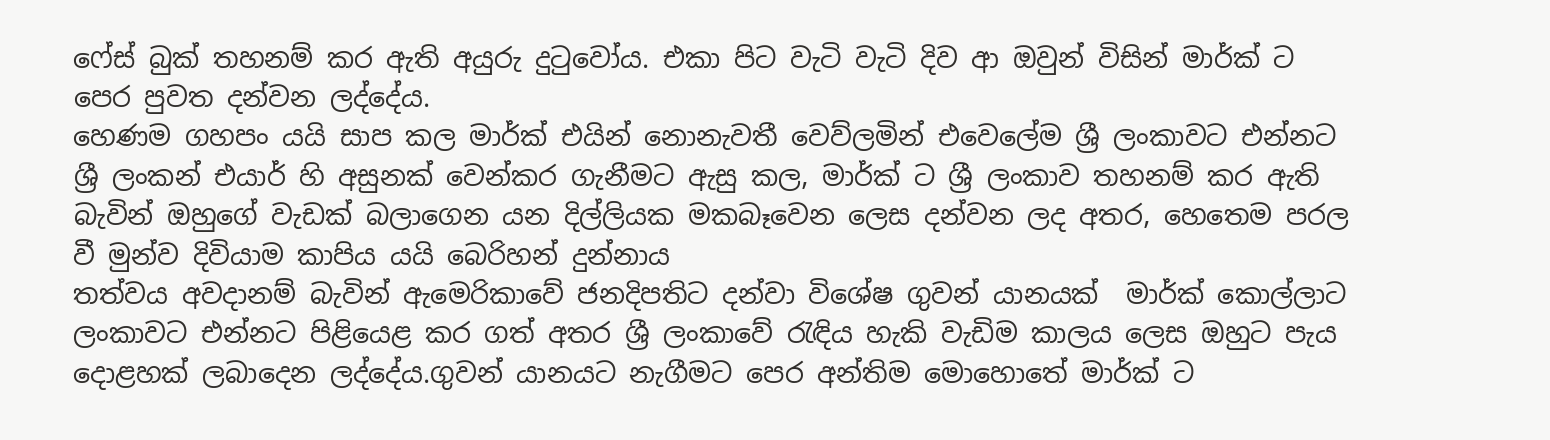ෆේස් බුක් තහනම් කර ඇති අයුරු දුටුවෝය. එකා පිට වැටි වැටි දිව ආ ඔවුන් විසින් මාර්ක් ට පෙර පුවත දන්වන ලද්දේය.
හෙණම ගහපං යයි සාප කල මාර්ක් එයින් නොනැවතී වෙව්ලමින් එවෙලේම ශ්‍රී ලංකාවට එන්නට ශ්‍රී ලංකන් එයාර් හි අසුනක් වෙන්කර ගැනීමට ඇසු කල, මාර්ක් ට ශ්‍රී ලංකාව තහනම් කර ඇති බැවින් ඔහුගේ වැඩක් බලාගෙන යන දිල්ලියක මකබෑවෙන ලෙස දන්වන ලද අතර, හෙතෙම පරල වී මුන්ව දිවියාම කාපිය යයි බෙරිහන් දුන්නාය
තත්වය අවදානම් බැවින් ඇමෙරිකාවේ ජනදිපතිට දන්වා විශේෂ ගුවන් යානයක්  මාර්ක් කොල්ලාට ලංකාවට එන්නට පිළියෙළ කර ගත් අතර ශ්‍රී ලංකාවේ රැඳිය හැකි වැඩිම කාලය ලෙස ඔහුට පැය දොළහක් ලබාදෙන ලද්දේය.ගුවන් යානයට නැගීමට පෙර අන්තිම මොහොතේ මාර්ක් ට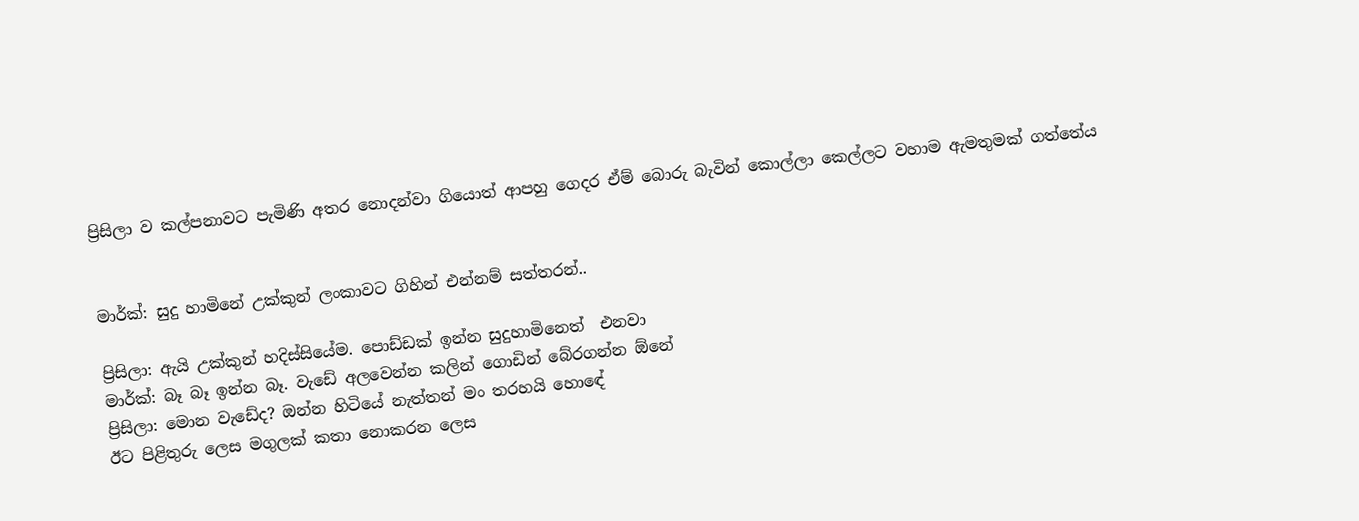ප්‍රිසිලා ව කල්පනාවට පැමිණි අතර නොදන්වා ගියොත් ආපහු ගෙදර ඒම් බොරු බැවින් කොල්ලා කෙල්ලට වහාම ඇමතුමක් ගත්තේය


මාර්ක්: සුදු හාමිනේ උක්කුන් ලංකාවට ගිහින් එන්නම් සත්තරන්..

ප්‍රිසිලා: ඇයි උක්කුන් හදිස්සියේම. පොඩ්ඩක් ඉන්න සුදුහාමිනෙත්  එනවා
මාර්ක්: බෑ බෑ ඉන්න බෑ. වැඩේ අලවෙන්න කලින් ගොඩින් බේරගන්න ඕනේ
ප්‍රිසිලා: මොන වැඩේද? ඔන්න හිටියේ නැත්තන් මං තරහයි හොඳේ
ඊට පිළිතුරු ලෙස මගුලක් කතා නොකරන ලෙස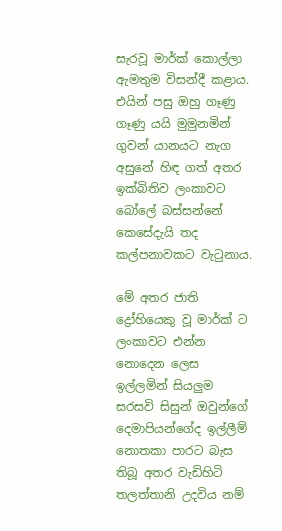සැරවූ මාර්ක් කොල්ලා ඇමතුම විසන්දී කළාය. එයින් පසු ඔහු ගෑණු ගෑණු යයි මුමුනමින් ගුවන් යානයට නැග අසුනේ හිඳ ගත් අතර ඉක්බිතිව ලංකාවට බෝලේ බස්සන්නේ කෙසේදැයි තද කල්පනාවකට වැටුනාය.

මේ අතර ජාති ද්‍රෝහියෙකු වූ මාර්ක් ට ලංකාවට එන්න නොදෙන ලෙස ඉල්ලමින් සියලුම සරසවි සිසුන් ඔවුන්ගේ දෙමාපියන්ගේද ඉල්ලීම් නොතකා පාරට බැස තිබූ අතර වැඩිහිටි තලත්තානි උදවිය නම්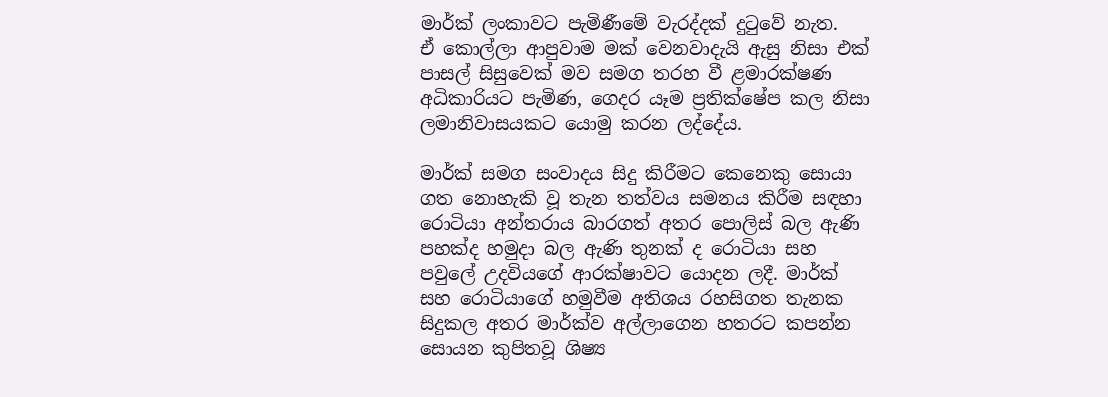මාර්ක් ලංකාවට පැමිණීමේ වැරද්දක් දුටුවේ නැත.
ඒ කොල්ලා ආපුවාම මක් වෙනවාදැයි ඇසු නිසා එක් පාසල් සිසුවෙක් මව සමග තරහ වී ළමාරක්ෂණ අධිකාරියට පැමිණ, ගෙදර යෑම ප්‍රතික්ෂේප කල නිසා ලමානිවාසයකට යොමු කරන ලද්දේය.

මාර්ක් සමග සංවාදය සිදු කිරීමට කෙනෙකු සොයා ගත නොහැකි වූ තැන තත්වය සමනය කිරීම සඳහා රොටියා අන්තරාය බාරගත් අතර පොලිස් බල ඇණි පහක්ද හමුදා බල ඇණි තුනක් ද රොටියා සහ පවුලේ උදවියගේ ආරක්ෂාවට යොදන ලදී. මාර්ක් සහ රොටියාගේ හමුවීම අතිශය රහසිගත තැනක සිදුකල අතර මාර්ක්ව අල්ලාගෙන හතරට කපන්න සොයන කුපිතවූ ශිෂ්‍ය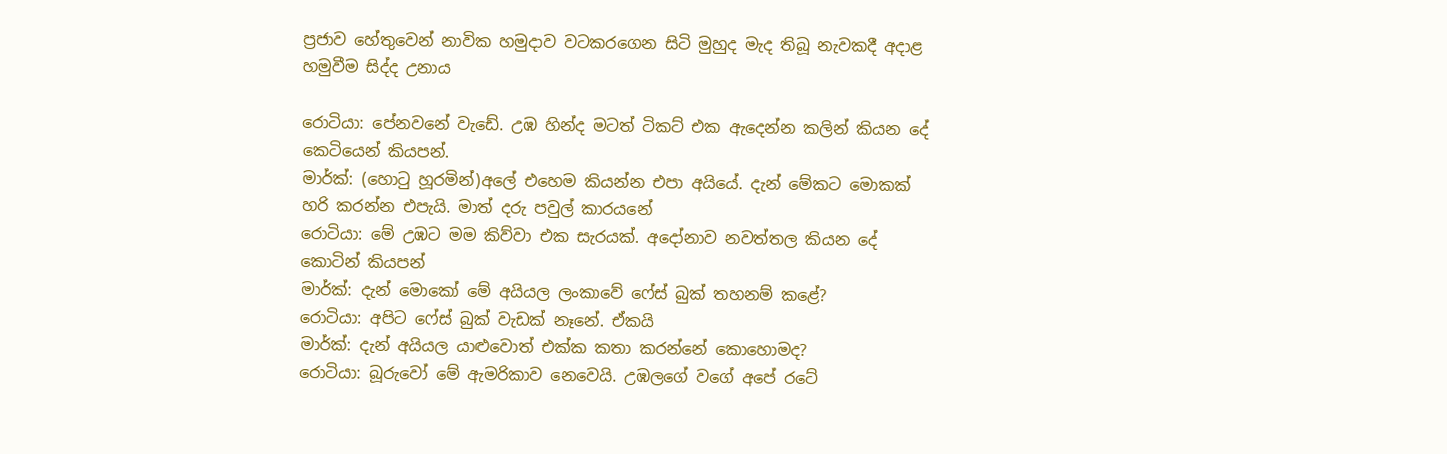ප්‍රජාව හේතුවෙන් නාවික හමුදාව වටකරගෙන සිටි මුහුද මැද තිබූ නැවකදී අදාළ හමුවීම සිද්ද උනාය

රොටියා: පේනවනේ වැඩේ. උඹ හින්ද මටත් ටිකට් එක ඇදෙන්න කලින් කියන දේ කෙටියෙන් කියපන්.
මාර්ක්: (හොටු හූරමින්)අලේ එහෙම කියන්න එපා අයියේ. දැන් මේකට මොකක් හරි කරන්න එපැයි. මාත් දරු පවුල් කාරයනේ
රොටියා: මේ උඹට මම කිව්වා එක සැරයක්. අදෝනාව නවත්තල කියන දේ කොටින් කියපන්
මාර්ක්: දැන් මොකෝ මේ අයියල ලංකාවේ ෆේස් බුක් තහනම් කළේ?
රොටියා: අපිට ෆේස් බුක් වැඩක් නෑනේ. ඒකයි
මාර්ක්: දැන් අයියල යාළුවොත් එක්ක කතා කරන්නේ කොහොමද?
රොටියා: බූරුවෝ මේ ඇමරිකාව නෙවෙයි. උඹලගේ වගේ අපේ රටේ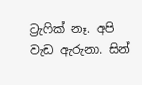ට්‍රැෆික් නෑ. අපි වැඩ ඇරුනා. සින්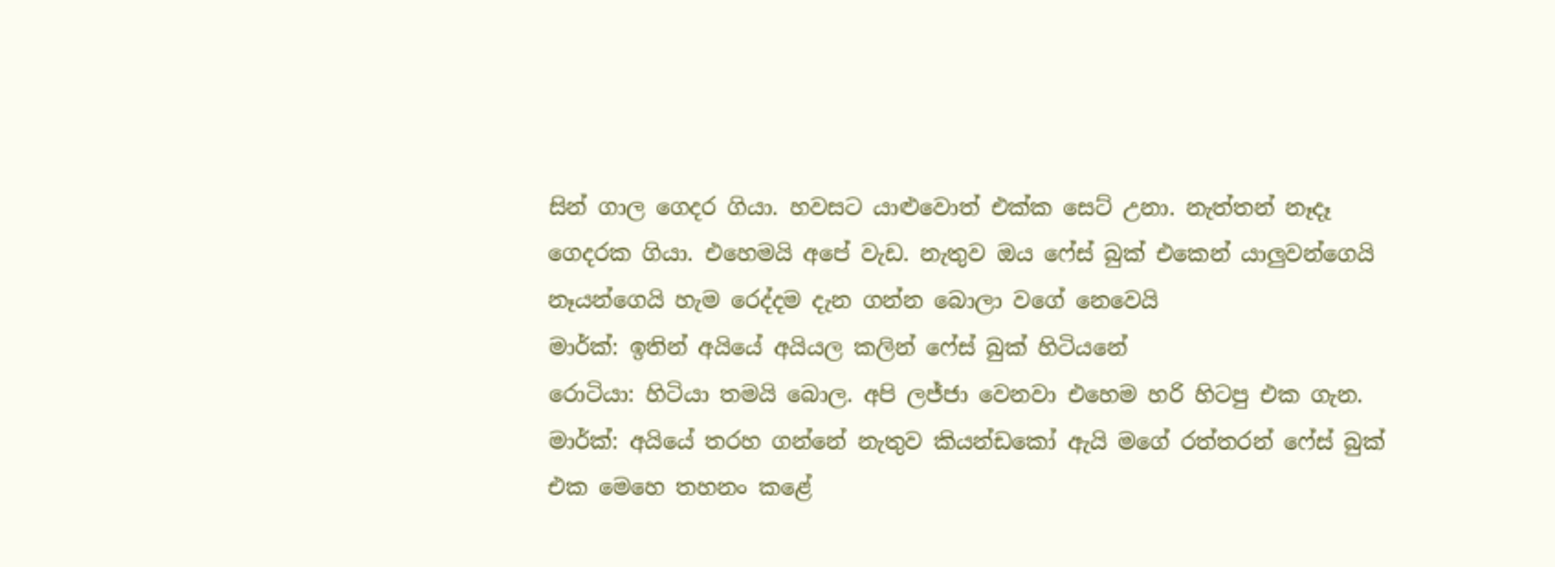සින් ගාල ගෙදර ගියා. හවසට යාළුවොත් එක්ක සෙට් උනා. නැත්තන් නෑදෑ ගෙදරක ගියා. එහෙමයි අපේ වැඩ. නැතුව ඔය ෆේස් බුක් එකෙන් යාලුවන්ගෙයි නෑයන්ගෙයි හැම රෙද්දම දැන ගන්න බොලා වගේ නෙවෙයි
මාර්ක්: ඉතින් අයියේ අයියල කලින් ෆේස් බුක් හිටියනේ
රොටියා: හිටියා තමයි බොල. අපි ලජ්ජා වෙනවා එහෙම හරි හිටපු එක ගැන.
මාර්ක්: අයියේ තරහ ගන්නේ නැතුව කියන්ඩකෝ ඇයි මගේ රත්තරන් ෆේස් බුක් එක මෙහෙ තහනං කළේ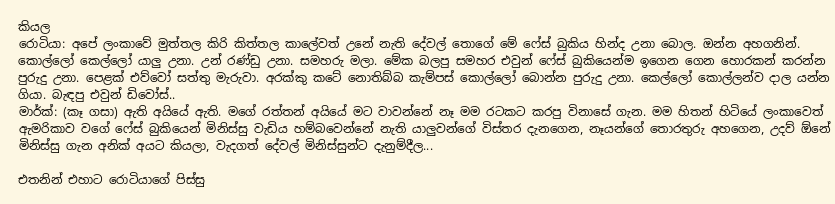කියල
රොටියා: අපේ ලංකාවේ මුත්තල කිරි කිත්තල කාලේවත් උනේ නැති දේවල් තොගේ මේ ෆේස් බුකිය හින්ද උනා බොල. ඔන්න අහගනින්. කොල්ලෝ කෙල්ලෝ යාලු උනා. උන් රණ්ඩු උනා. සමහරු මලා. මේක බලපු සමහර එවුන් ෆේස් බුකියෙන්ම ඉගෙන ගෙන හොරකන් කරන්න පුරුදු උනා. පෙළක් එව්වෝ සත්තු මැරුවා. අරක්කු කටේ නොතිබ්බ කැම්පස් කොල්ලෝ බොන්න පුරුදු උනා. කෙල්ලෝ කොල්ලන්ව දාල යන්න ගියා. බැඳපු එවුන් ඩිවෝස්..
මාර්ක්: (කෑ ගසා) ඇති අයියේ ඇති. මගේ රත්තන් අයියේ මට වාවන්නේ නෑ මම රටකට කරපු විනාසේ ගැන. මම හිතන් හිටියේ ලංකාවෙත් ඇමරිකාව වගේ ෆේස් බුකියෙන් මිනිස්සු වැඩිය හම්බවෙන්නේ නැති යාලුවන්ගේ විස්තර දැනගෙන, නෑයන්ගේ තොරතුරු අහගෙන, උදව් ඕනේ මිනිස්සු ගැන අනික් අයට කියලා, වැදගත් දේවල් මිනිස්සුන්ට දැනුම්දීල...

එතනින් එහාට රොටියාගේ පිස්සු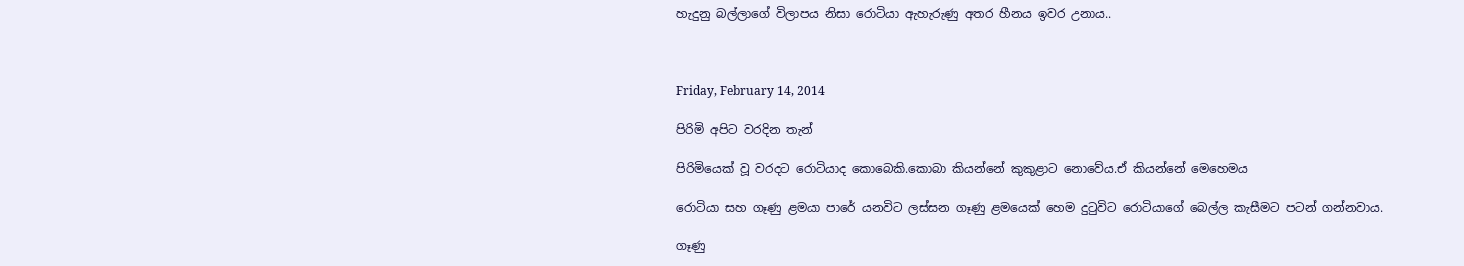හැදුනු බල්ලාගේ විලාපය නිසා රොටියා ඇහැරුණු අතර හීනය ඉවර උනාය..



Friday, February 14, 2014

පිරිමි අපිට වරදින තැන්

පිරිමියෙක් වූ වරදට රොටියාද කොබෙකි.කොබා කියන්නේ කුකුළාට නොවේය.ඒ කියන්නේ මෙහෙමය

රොටියා සහ ගෑණු ළමයා පාරේ යනවිට ලස්සන ගෑණු ළමයෙක් හෙම දුටුවිට රොටියාගේ බෙල්ල කැසීමට පටන් ගන්නවාය.

ගෑණු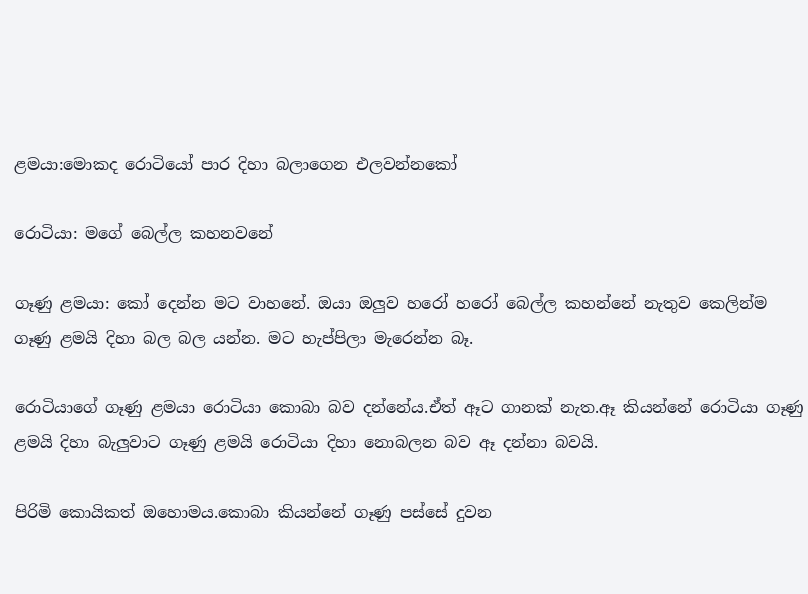ළමයා:මොකද රොටියෝ පාර දිහා බලාගෙන එලවන්නකෝ

රොටියා: මගේ බෙල්ල කහනවනේ

ගෑණු ළමයා: කෝ දෙන්න මට වාහනේ. ඔයා ඔලුව හරෝ හරෝ බෙල්ල කහන්නේ නැතුව කෙලින්ම ගෑණු ළමයි දිහා බල බල යන්න. මට හැප්පිලා මැරෙන්න බෑ.

රොටියාගේ ගෑණු ළමයා රොටියා කොබා බව දන්නේය.ඒත් ඈට ගානක් නැත.ඈ කියන්නේ රොටියා ගෑණු ළමයි දිහා බැලුවාට ගෑණු ළමයි රොටියා දිහා නොබලන බව ඈ දන්නා බවයි.

පිරිමි කොයිකත් ඔහොමය.කොබා කියන්නේ ගෑණු පස්සේ දුවන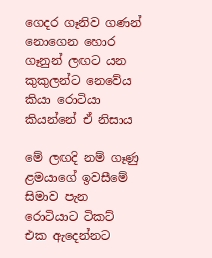ගෙදර ගෑනිව ගණන් නොගෙන හොර ගෑනුන් ලඟට යන කුකුලන්ට නෙවේය කියා රොටියා කියන්නේ ඒ නිසාය

මේ ලඟදි නම් ගෑණු ළමයාගේ ඉවසීමේ සිමාව පැන රොටියාට ටිකට් එක ඇදෙන්නට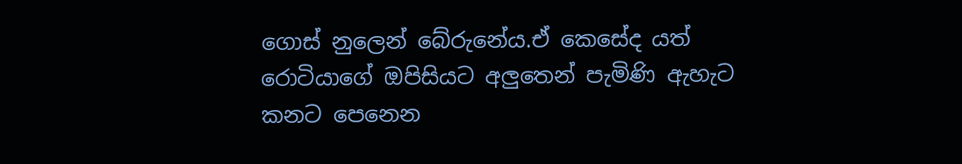ගොස් නුලෙන් බේරුනේය.ඒ කෙසේද යත් රොටියාගේ ඔපිසියට අලුතෙන් පැමිණි ඇහැට කනට පෙනෙන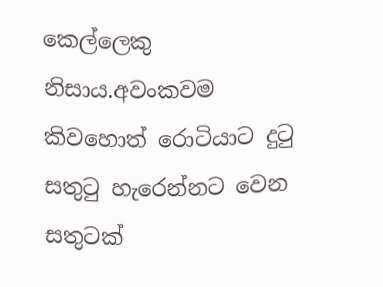කෙල්ලෙකු නිසාය.අවංකවම කිවහොත් රොටියාට දුටු සතුටු හැරෙන්නට වෙන සතුටක්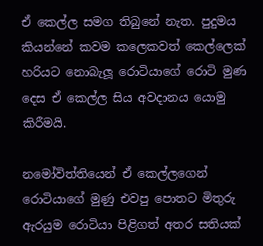ඒ කෙල්ල සමග තිබුනේ නැත. පුදුමය කියන්නේ කවම කලෙකවත් කෙල්ලෙක් හරියට නොබැලූ රොටියාගේ රොටි මුණ දෙස ඒ කෙල්ල සිය අවදානය යොමු කිරීමයි.

නමෝවිත්තියෙන් ඒ කෙල්ලගෙන් රොටියාගේ මුණු එවපු පොතට මිතුරු ඇරයුම රොටියා පිළිගත් අතර සතියක්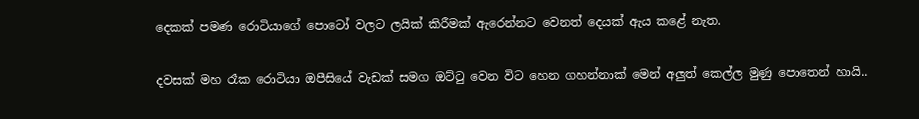දෙකක් පමණ රොටියාගේ පොටෝ වලට ලයික් කිරීමක් ඇරෙන්නට වෙනත් දෙයක් ඇය කළේ නැත.

දවසක් මහ රෑක රොටියා ඔපීසියේ වැඩක් සමග ඔට්ටු වෙන විට හෙන ගහන්නාක් මෙන් අලුත් කෙල්ල මුණු පොතෙන් හායි..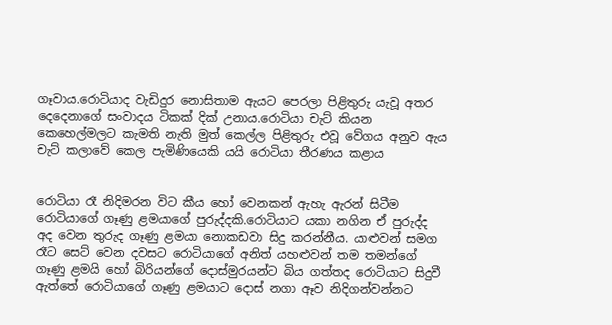ගෑවාය.රොටියාද වැඩිදුර නොසිතාම ඇයට පෙරලා පිළිතුරු යැවූ අතර දෙදෙනාගේ සංවාදය ටිකක් දික් උනාය.රොටියා චැට් කියන කෙහෙල්මලට කැමති නැති මුත් කෙල්ල පිළිතුරු එවූ වේගය අනුව ඇය චැට් කලාවේ කෙල පැමිණියෙකි යයි රොටියා තීරණය කළාය


රොටියා රෑ නිදිමරන විට කීය හෝ වෙනකන් ඇහැ ඇරන් සිටීම රොටියාගේ ගෑණු ළමයාගේ පුරුද්දකි.රොටියාට යකා නගින ඒ පුරුද්ද අද වෙන තුරුද ගෑණු ළමයා නොකඩවා සිදු කරන්නීය. යාළුවන් සමග රෑට සෙට් වෙන දවසට රොටියාගේ අනිත් යහළුවන් තම තමන්ගේ ගෑණු ළමයි හෝ බිරියන්ගේ දොස්මුරයන්ට බිය ගත්තද රොටියාට සිදුවී ඇත්තේ රොටියාගේ ගෑණු ළමයාට දොස් නගා ඈව නිදිගන්වන්නට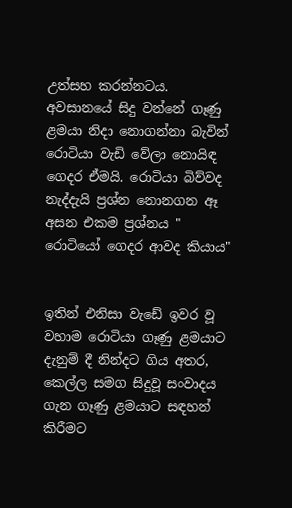උත්සහ කරන්නටය. අවසානයේ සිදු වන්නේ ගෑණු ළමයා නිදා නොගන්නා බැවින් රොටියා වැඩි වේලා නොයිඳ ගෙදර ඒමයි. රොටියා බිව්වද නැද්දැයි ප්‍රශ්න නොනගන ඈ අසන එකම ප්‍රශ්නය " රොටියෝ ගෙදර ආවද කියාය"


ඉතින් එනිසා වැඩේ ඉවර වූ වහාම රොටියා ගෑණු ළමයාට දැනුම් දී නින්දට ගිය අතර, කෙල්ල සමග සිදුවූ සංවාදය ගැන ගෑණු ළමයාට සඳහන් කිරීමට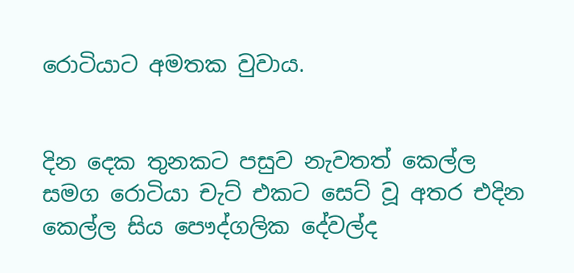රොටියාට අමතක වුවාය.


දින දෙක තුනකට පසුව නැවතත් කෙල්ල සමග රොටියා චැට් එකට සෙට් වූ අතර එදින කෙල්ල සිය පෞද්ගලික දේවල්ද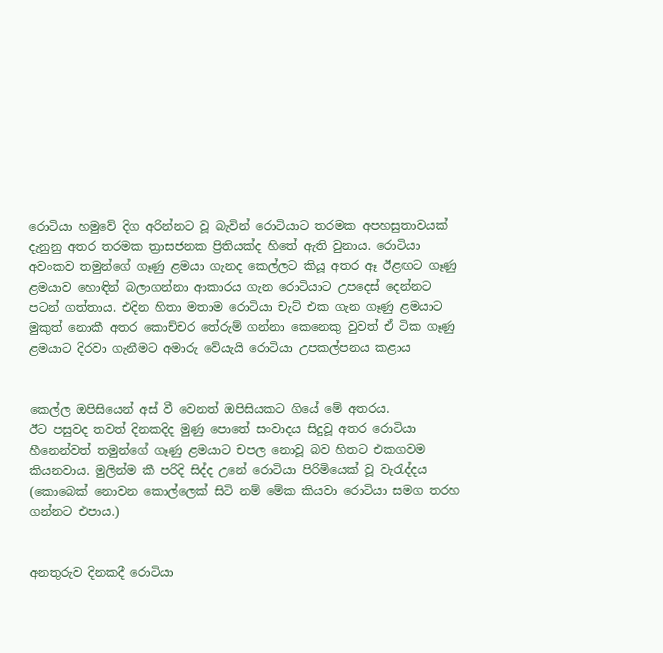රොටියා හමුවේ දිග අරින්නට වූ බැවින් රොටියාට තරමක අපහසුතාවයක් දැනුනු අතර තරමක ත්‍රාසජනක ප්‍රිතියක්ද හිතේ ඇති වුනාය. රොටියා අවංකව තමුන්ගේ ගෑණු ළමයා ගැනද කෙල්ලට කියූ අතර ඈ ඊළඟට ගෑණු ළමයාව හොඳින් බලාගන්නා ආකාරය ගැන රොටියාට උපදෙස් දෙන්නට පටන් ගත්තාය. එදින හිතා මතාම රොටියා චැට් එක ගැන ගෑණු ළමයාට මුකුත් නොකී අතර කොච්චර තේරුම් ගන්නා කෙනෙකු වුවත් ඒ ටික ගෑණු ළමයාට දිරවා ගැනීමට අමාරු වේයැයි රොටියා උපකල්පනය කළාය


කෙල්ල ඔපිසියෙන් අස් වී වෙනත් ඔපිසියකට ගියේ මේ අතරය.
ඊට පසුවද තවත් දිනකදිද මුණු පොතේ සංවාදය සිදුවූ අතර රොටියා හීනෙන්වත් තමුන්ගේ ගෑණු ළමයාට චපල නොවූ බව හිතට එකගවම කියනවාය. මුලින්ම කී පරිදි සිද්ද උනේ රොටියා පිරිමියෙක් වූ වැරැද්දය (කොබෙක් නොවන කොල්ලෙක් සිටි නම් මේක කියවා රොටියා සමග තරහ ගන්නට එපාය.)


අනතුරුව දිනකදී රොටියා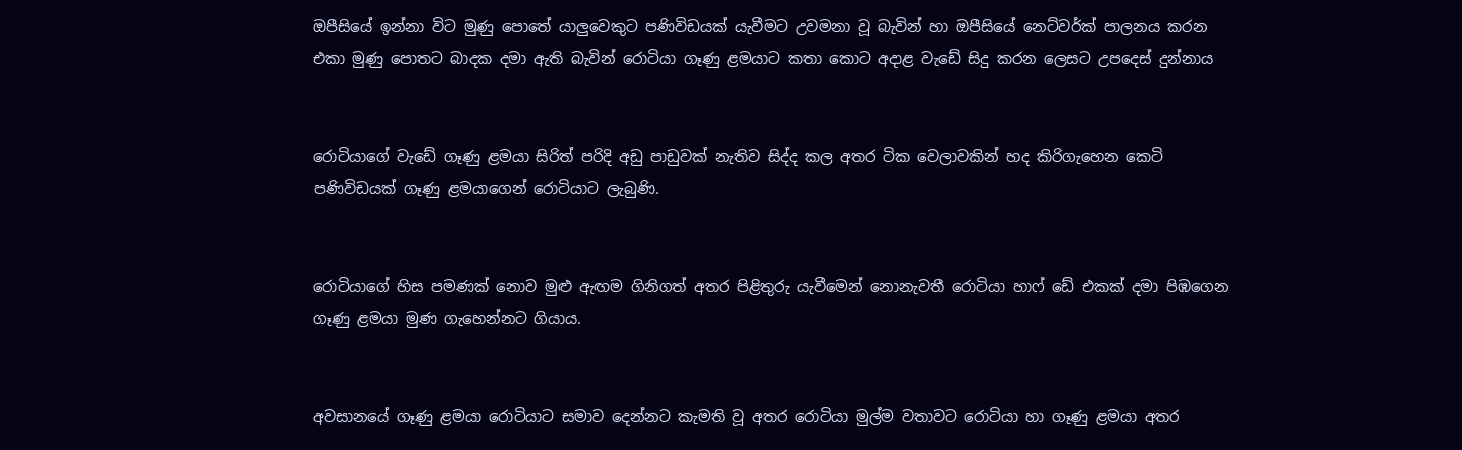ඔපීසියේ ඉන්නා විට මුණු පොතේ යාලුවෙකුට පණිවිඩයක් යැවීමට උවමනා වූ බැවින් හා ඔපීසියේ නෙට්වර්ක් පාලනය කරන එකා මුණු පොතට බාදක දමා ඇති බැවින් රොටියා ගෑණු ළමයාට කතා කොට අදාළ වැඩේ සිදු කරන ලෙසට උපදෙස් දුන්නාය


රොටියාගේ වැඩේ ගෑණු ළමයා සිරිත් පරිදි අඩු පාඩුවක් නැතිව සිද්ද කල අතර ටික වෙලාවකින් හද කිරිගැහෙන කෙටි පණිවිඩයක් ගෑණු ළමයාගෙන් රොටියාට ලැබුණි.


රොටියාගේ හිස පමණක් නොව මුළු ඇඟම ගිනිගත් අතර පිළිතුරු යැවීමෙන් නොනැවතී රොටියා හාෆ් ඩේ එකක් දමා පිඹගෙන ගෑණු ළමයා මුණ ගැහෙන්නට ගියාය.


අවසානයේ ගෑණු ළමයා රොටියාට සමාව දෙන්නට කැමති වූ අතර රොටියා මුල්ම වතාවට රොටියා හා ගෑණු ළමයා අතර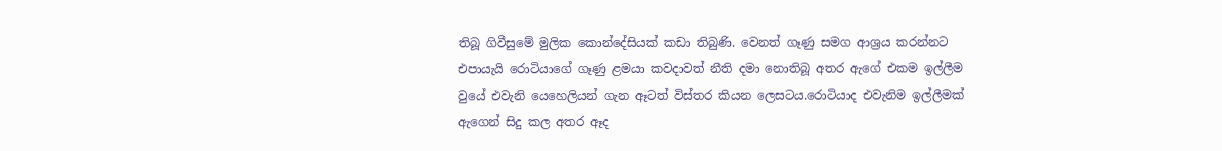තිබූ ගිවීසුමේ මුලික කොන්දේසියක් කඩා තිබුණි. වෙනත් ගෑණු සමග ආශ්‍රය කරන්නට එපායැයි රොටියාගේ ගෑණු ළමයා කවදාවත් නීති දමා නොතිබූ අතර ඇගේ එකම ඉල්ලීම වුයේ එවැනි යෙහෙලියන් ගැන ඈටත් විස්තර කියන ලෙසටය.රොටියාද එවැනිම ඉල්ලීමක් ඇගෙන් සිදු කල අතර ඈද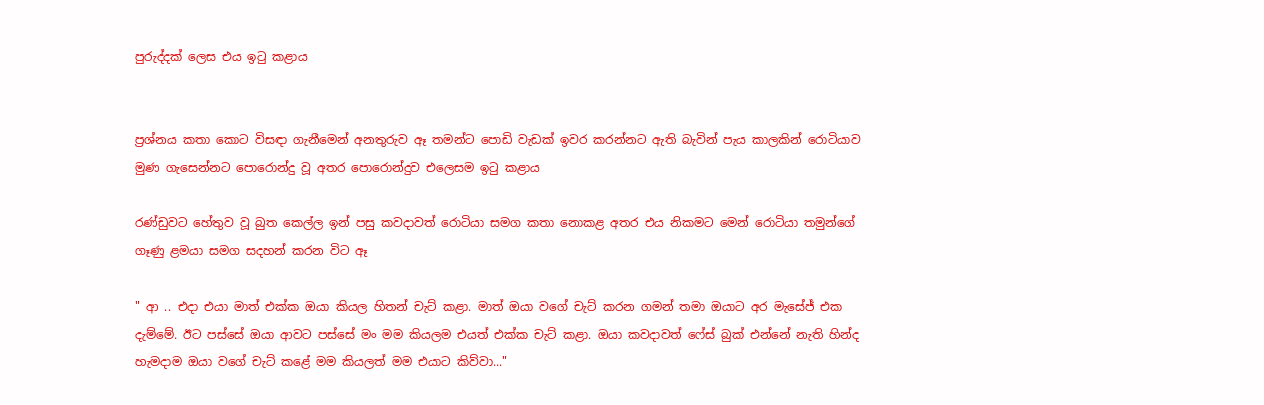පුරුද්දක් ලෙස එය ඉටු කළාය


ප්‍රශ්නය කතා කොට විසඳා ගැනීමෙන් අනතුරුව ඈ තමන්ට පොඩි වැඩක් ඉවර කරන්නට ඇති බැවින් පැය කාලකින් රොටියාව මුණ ගැසෙන්නට පොරොන්දු වූ අතර පොරොන්දුව එලෙසම ඉටු කළාය

රණ්ඩුවට හේතුව වූ බුත කෙල්ල ඉන් පසු කවදාවත් රොටියා සමග කතා නොකළ අතර එය නිකමට මෙන් රොටියා තමුන්ගේ ගෑණු ළමයා සමග සදහන් කරන විට ඈ

" ආ .. එදා එයා මාත් එක්ක ඔයා කියල හිතන් චැට් කළා. මාත් ඔයා වගේ චැට් කරන ගමන් තමා ඔයාට අර මැසේජ් එක දැම්මේ. ඊට පස්සේ ඔයා ආවට පස්සේ මං මම කියලම එයත් එක්ක චැට් කළා. ඔයා කවදාවත් ෆේස් බුක් එන්නේ නැති හින්ද හැමදාම ඔයා වගේ චැට් කළේ මම කියලත් මම එයාට කිව්වා..."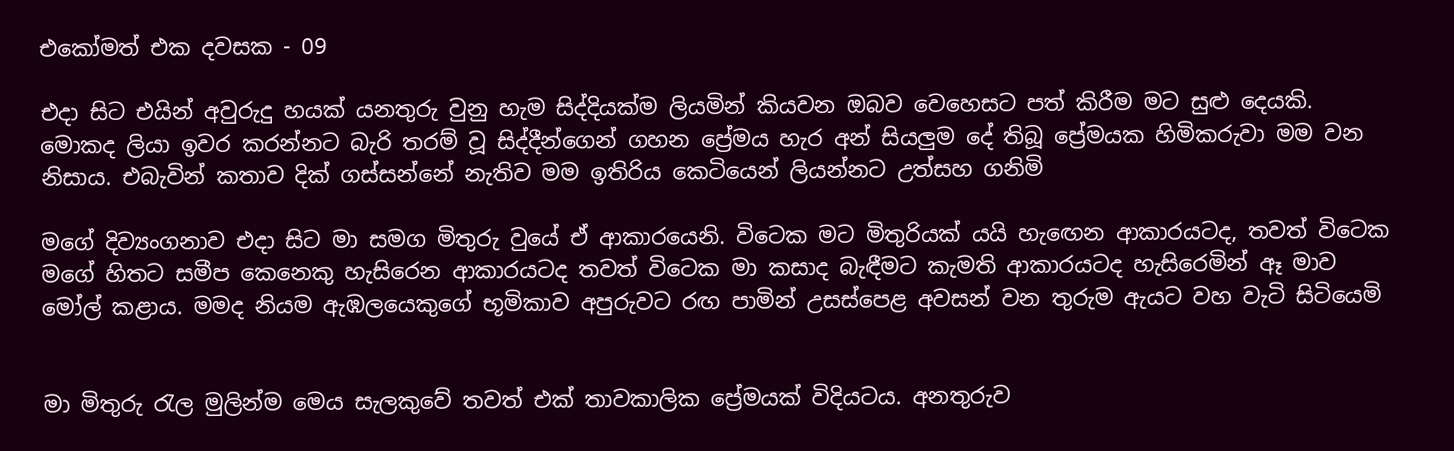එකෝමත් එක දවසක - 09

එදා සිට එයින් අවුරුදු හයක් යනතුරු වුනු හැම සිද්දියක්ම ලියමින් කියවන ඔබව වෙහෙසට පත් කිරීම මට සුළු දෙයකි. මොකද ලියා ඉවර කරන්නට බැරි තරම් වූ සිද්දීන්ගෙන් ගහන ප්‍රේමය හැර අන් සියලුම දේ තිබූ ප්‍රේමයක හිමිකරුවා මම වන නිසාය. එබැවින් කතාව දික් ගස්සන්නේ නැතිව මම ඉතිරිය කෙටියෙන් ලියන්නට උත්සහ ගනිමි

මගේ දිව්‍යංගනාව එදා සිට මා සමග මිතුරු වුයේ ඒ ආකාරයෙනි. විටෙක මට මිතුරියක් යයි හැඟෙන ආකාරයටද, තවත් විටෙක මගේ හිතට සමීප කෙනෙකු හැසිරෙන ආකාරයටද තවත් විටෙක මා කසාද බැඳීමට කැමති ආකාරයටද හැසිරෙමින් ඈ මාව මෝල් කළාය. මමද නියම ඇඹලයෙකුගේ භූමිකාව අපුරුවට රඟ පාමින් උසස්පෙළ අවසන් වන තුරුම ඇයට වහ වැටි සිටියෙමි


මා මිතුරු රැල මුලින්ම මෙය සැලකුවේ තවත් එක් තාවකාලික ප්‍රේමයක් විදියටය. අනතුරුව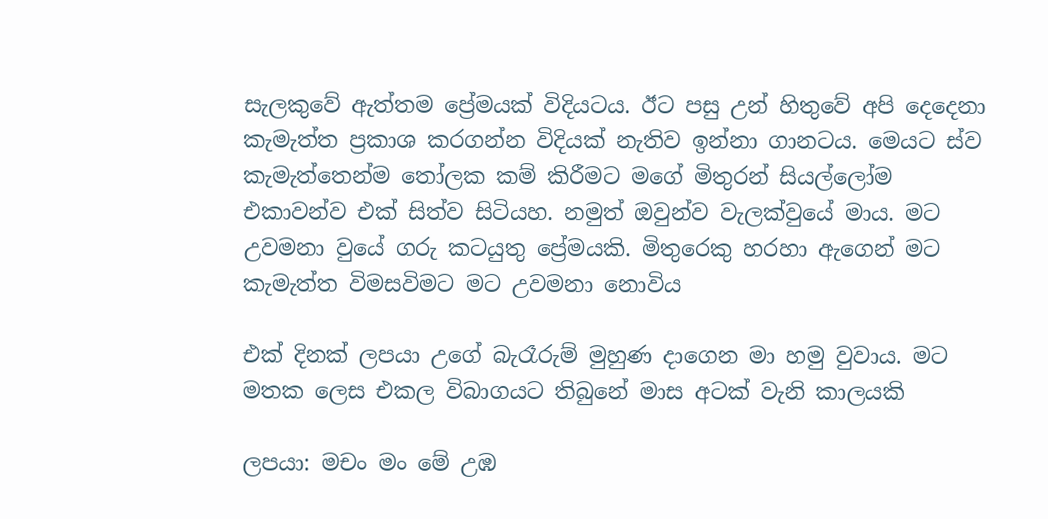සැලකුවේ ඇත්තම ප්‍රේමයක් විදියටය. ඊට පසු උන් හිතුවේ අපි දෙදෙනා කැමැත්ත ප්‍රකාශ කරගන්න විදියක් නැතිව ඉන්නා ගානටය. මෙයට ස්ව කැමැත්තෙන්ම තෝලක කම් කිරීමට මගේ මිතුරන් සියල්ලෝම එකාවන්ව එක් සිත්ව සිටියහ. නමුත් ඔවුන්ව වැලක්වුයේ මාය. මට උවමනා වුයේ ගරු කටයුතු ප්‍රේමයකි. මිතුරෙකු හරහා ඇගෙන් මට කැමැත්ත විමසවිමට මට උවමනා නොවිය

එක් දිනක් ලපයා උගේ බැරෑරුම් මුහුණ දාගෙන මා හමු වුවාය. මට මතක ලෙස එකල විබාගයට තිබුනේ මාස අටක් වැනි කාලයකි

ලපයා: මචං මං මේ උඹ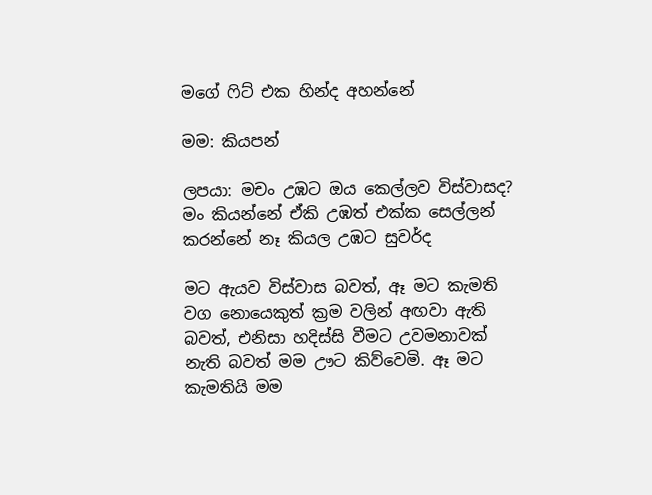මගේ ෆිට් එක හින්ද අහන්නේ

මම: කියපන්

ලපයා: මචං උඹට ඔය කෙල්ලව විස්වාසද? මං කියන්නේ ඒකි උඹත් එක්ක සෙල්ලන් කරන්නේ නෑ කියල උඹට සුවර්ද

මට ඇයව විස්වාස බවත්, ඈ මට කැමති වග නොයෙකුත් ක්‍රම වලින් අඟවා ඇති බවත්, එනිසා හදිස්සි වීමට උවමනාවක් නැති බවත් මම ඌට කිව්වෙමි. ඈ මට කැමතියි මම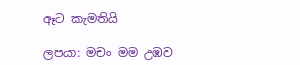ඈට කැමතියි

ලපයා: මචං මම උඹව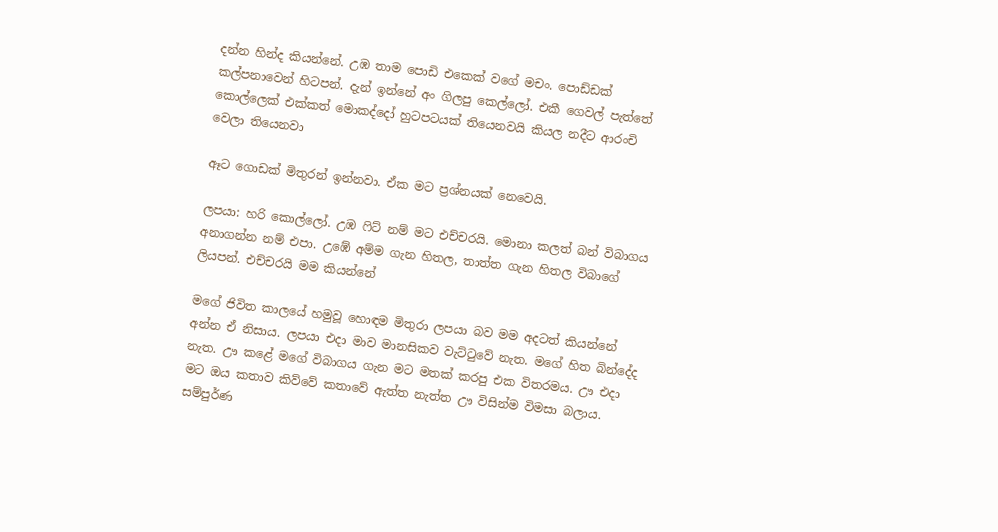දන්න හින්ද කියන්නේ. උඹ තාම පොඩි එකෙක් වගේ මචං. පොඩ්ඩක් කල්පනාවෙන් හිටපන්. දැන් ඉන්නේ අං ගිලපු කෙල්ලෝ. එකී ගෙවල් පැත්තේ කොල්ලෙක් එක්කත් මොකද්දෝ හුටපටයක් තියෙනවයි කියල නදීට ආරංචි වෙලා තියෙනවා

ඈට ගොඩක් මිතුරන් ඉන්නවා. ඒක මට ප්‍රශ්නයක් නෙවෙයි.

ලපයා: හරි කොල්ලෝ. උඹ ෆිට් නම් මට එච්චරයි. මොනා කලත් බන් විබාගය අනාගන්න නම් එපා. උඹේ අම්ම ගැන හිතල, තාත්ත ගැන හිතල විබාගේ ලියපන්. එච්චරයි මම කියන්නේ

මගේ ජිවිත කාලයේ හමුවූ හොඳම මිතුරා ලපයා බව මම අදටත් කියන්නේ අන්න ඒ නිසාය. ලපයා එදා මාව මානසිකව වැට්ටුවේ නැත. මගේ හිත බින්දේද නැත. ඌ කළේ මගේ විබාගය ගැන මට මතක් කරපු එක විතරමය. ඌ එදා මට ඔය කතාව කිව්වේ කතාවේ ඇත්ත නැත්ත ඌ විසින්ම විමසා බලාය. සම්පුර්ණ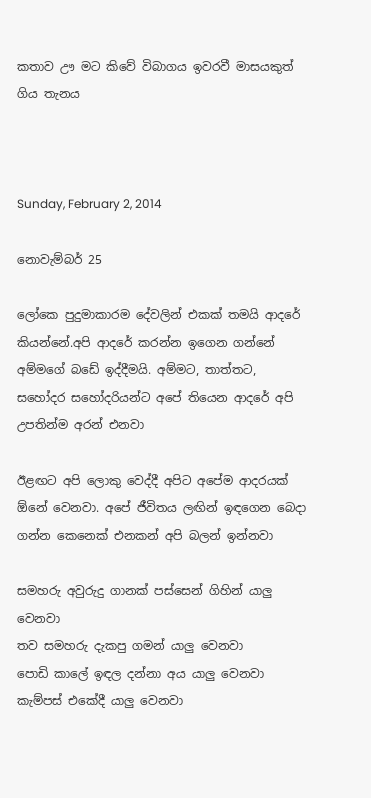කතාව ඌ මට කිවේ විබාගය ඉවරවී මාසයකුත් ගිය තැනය



Sunday, February 2, 2014

නොවැම්බර් 25

ලෝකෙ පුදුමාකාරම දේවලින් එකක් තමයි ආදරේ කියන්නේ.අපි ආදරේ කරන්න ඉගෙන ගන්නේ අම්මගේ බඩේ ඉද්දීමයි. අම්මට, තාත්තට, සහෝදර සහෝදරියන්ට අපේ තියෙන ආදරේ අපි උපතින්ම අරන් එනවා

ඊළඟට අපි ලොකු වෙද්දී අපිට අපේම ආදරයක් ඕනේ වෙනවා. අපේ ජීවිතය ලඟින් ඉඳගෙන බෙදා ගන්න කෙනෙක් එනකන් අපි බලන් ඉන්නවා

සමහරු අවුරුදු ගානක් පස්සෙන් ගිහින් යාලු වෙනවා
තව සමහරු දැකපු ගමන් යාලු වෙනවා
පොඩි කාලේ ඉඳල දන්නා අය යාලු වෙනවා
කැම්පස් එකේදී යාලු වෙනවා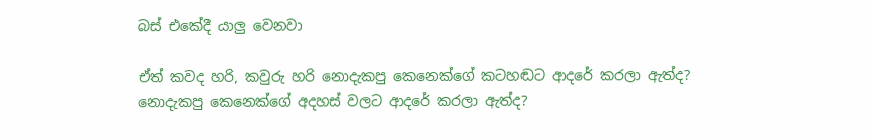බස් එකේදී යාලු වෙනවා

ඒත් කවද හරි, කවුරු හරි නොදැකපු කෙනෙක්ගේ කටහඬට ආදරේ කරලා ඇත්ද? නොදැකපු කෙනෙක්ගේ අදහස් වලට ආදරේ කරලා ඇත්ද?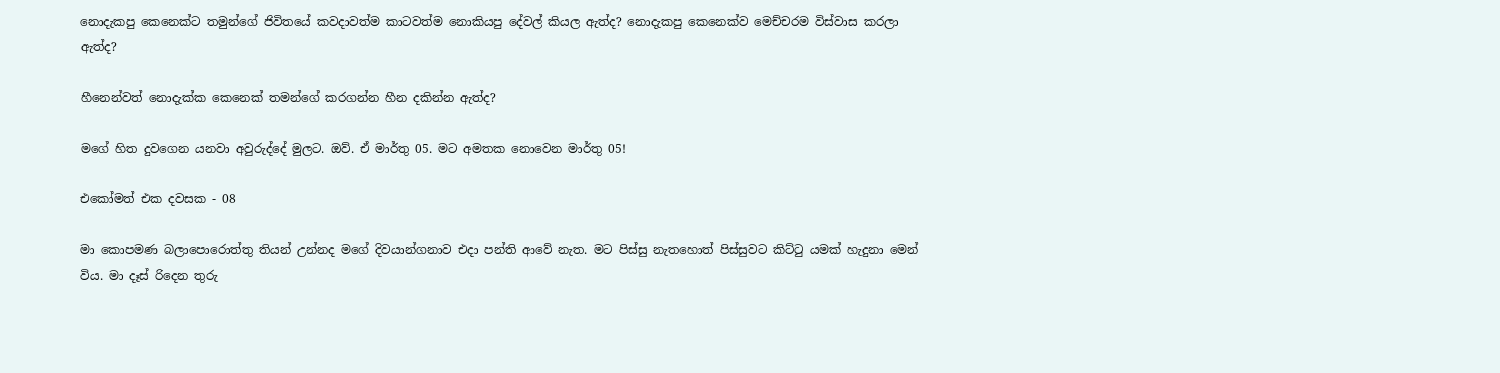නොදැකපු කෙනෙක්ට තමුන්ගේ ජිවිතයේ කවදාවත්ම කාටවත්ම නොකියපු දේවල් කියල ඇත්ද? නොදැකපු කෙනෙක්ව මෙච්චරම විස්වාස කරලා ඇත්ද?

හීනෙන්වත් නොදැක්ක කෙනෙක් තමන්ගේ කරගන්න හීන දකින්න ඇත්ද?

මගේ හිත දුවගෙන යනවා අවුරුද්දේ මුලට. ඔව්. ඒ මාර්තු 05. මට අමතක නොවෙන මාර්තු 05!

එකෝමත් එක දවසක - 08

මා කොපමණ බලාපොරොත්තු තියන් උන්නද මගේ දිවයාන්ගනාව එදා පන්ති ආවේ නැත. මට පිස්සු නැතහොත් පිස්සුවට කිට්ටු යමක් හැදුනා මෙන් විය. මා දෑස් රිදෙන තුරු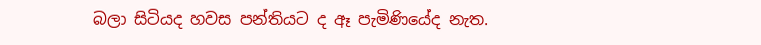බලා සිටියද හවස පන්තියට ද ඈ පැමිණියේද නැත.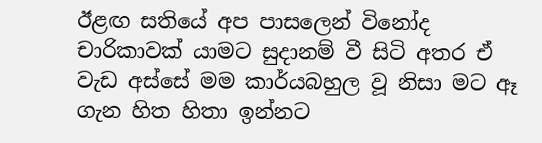ඊළඟ සතියේ අප පාසලෙන් විනෝද චාරිකාවක් යාමට සුදානම් වී සිටි අතර ඒ වැඩ අස්සේ මම කාර්යබහුල වූ නිසා මට ඈ ගැන හිත හිතා ඉන්නට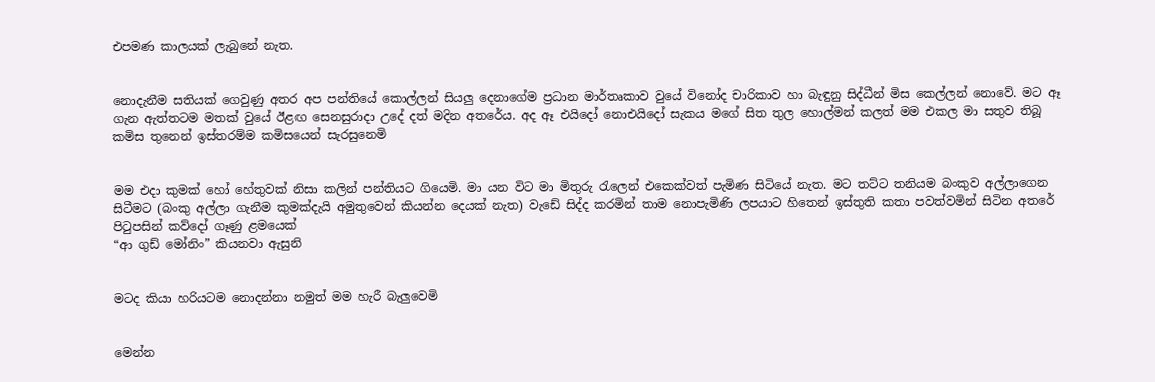එපමණ කාලයක් ලැබුනේ නැත.


නොදැනීම සතියක් ගෙවුණු අතර අප පන්තියේ කොල්ලන් සියලු දෙනාගේම ප්‍රධාන මාර්තෘකාව වුයේ විනෝද චාරිකාව හා බැඳුනු සිද්ධීන් මිස කෙල්ලන් නොවේ. මට ඈ ගැන ඇත්තටම මතක් වුයේ ඊළඟ සෙනසුරාදා උදේ දත් මදින අතරේය. අද ඈ එයිදෝ නොඑයිදෝ සැකය මගේ සිත තුල හොල්මන් කලත් මම එකල මා සතුව තිබූ කමිස තුනෙන් ඉස්තරම්ම කමිසයෙන් සැරසුනෙමි


මම එදා කුමක් හෝ හේතුවක් නිසා කලින් පන්තියට ගියෙමි. මා යන විට මා මිතුරු රැලෙන් එකෙක්වත් පැමිණ සිටියේ නැත. මට තට්ට තනියම බංකුව අල්ලාගෙන සිටීමට (බංකු අල්ලා ගැනීම කුමක්දැයි අමුතුවෙන් කියන්න දෙයක් නැත) වැඩේ සිද්ද කරමින් තාම නොපැමිණි ලපයාට හිතෙන් ඉස්තුති කතා පවත්වමින් සිටින අතරේ පිටුපසින් කව්දෝ ගෑණු ළමයෙක්
“ආ ගුඩ් මෝනිං” කියනවා ඇසුනි


මටද කියා හරියටම නොදන්නා නමුත් මම හැරී බැලුවෙමි


මෙන්න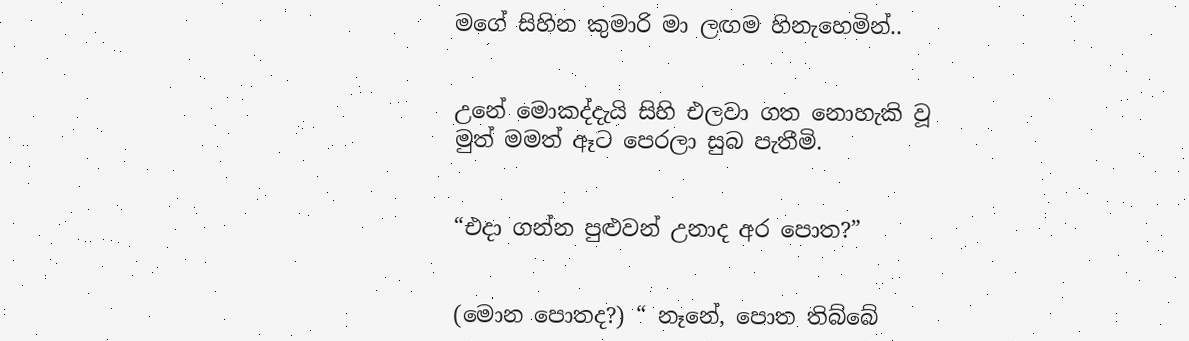මගේ සිහින කුමාරි මා ලඟම හිනැහෙමින්..


උනේ මොකද්දැයි සිහි එලවා ගත නොහැකි වූ මුත් මමත් ඈට පෙරලා සුබ පැතීමි.


“එදා ගන්න පුළුවන් උනාද අර පොත?”


(මොන පොතද?) “ නෑනේ, පොත තිබ්බේ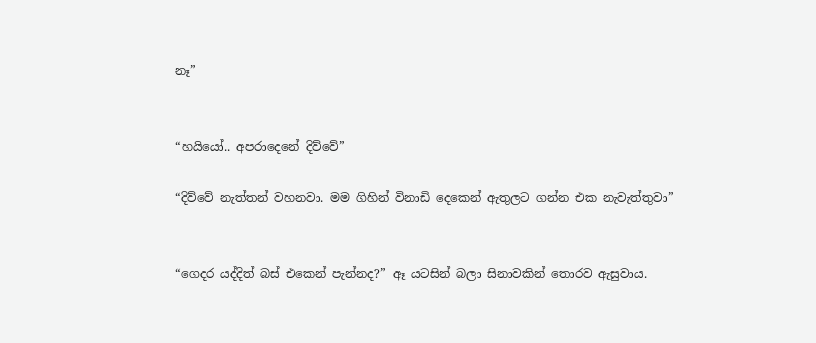නෑ”


“හයියෝ.. අපරාදෙනේ දිව්වේ”

“දිව්වේ නැත්තන් වහනවා. මම ගිහින් විනාඩි දෙකෙන් ඇතුලට ගන්න එක නැවැත්තුවා”


“ගෙදර යද්දිත් බස් එකෙන් පැන්නද?” ඈ යටසින් බලා සිනාවකින් තොරව ඇසුවාය.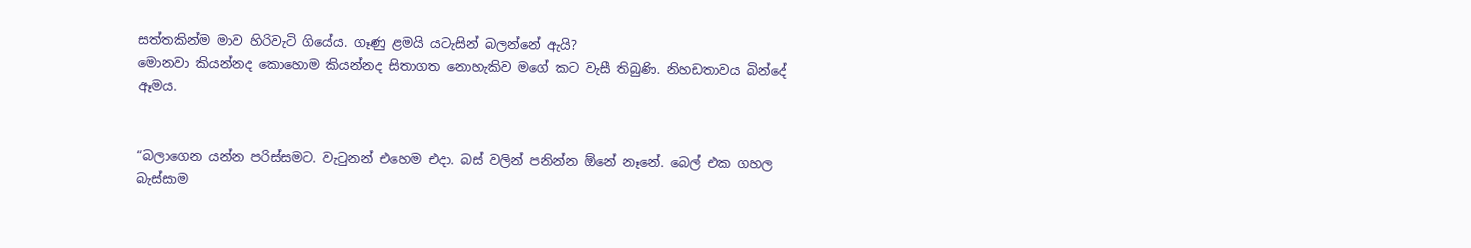සත්තකින්ම මාව හිරිවැටි ගියේය. ගෑණු ළමයි යටැසින් බලන්නේ ඇයි?
මොනවා කියන්නද කොහොම කියන්නද සිතාගත නොහැකිව මගේ කට වැසී තිබුණි. නිහඩතාවය බින්දේ ඈමය.


“බලාගෙන යන්න පරිස්සමට. වැටුනන් එහෙම එදා. බස් වලින් පනින්න ඕනේ නෑනේ. බෙල් එක ගහල බැස්සාම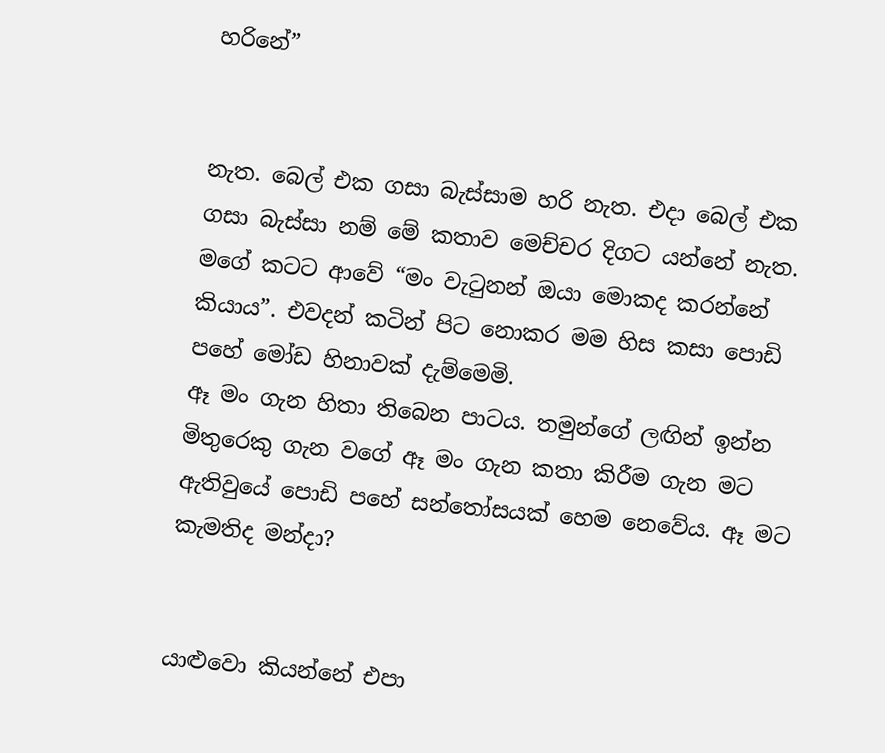හරිනේ”


නැත. බෙල් එක ගසා බැස්සාම හරි නැත. එදා බෙල් එක ගසා බැස්සා නම් මේ කතාව මෙච්චර දිගට යන්නේ නැත.
මගේ කටට ආවේ “මං වැටුනන් ඔයා මොකද කරන්නේ කියාය”. එවදන් කටින් පිට නොකර මම හිස කසා පොඩි පහේ මෝඩ හිනාවක් දැම්මෙමි.
ඈ මං ගැන හිතා තිබෙන පාටය. තමුන්ගේ ලඟින් ඉන්න මිතුරෙකු ගැන වගේ ඈ මං ගැන කතා කිරීම ගැන මට ඇතිවුයේ පොඩි පහේ සන්තෝසයක් හෙම නෙවේය. ඈ මට කැමතිද මන්දා?


යාළුවො කියන්නේ එපා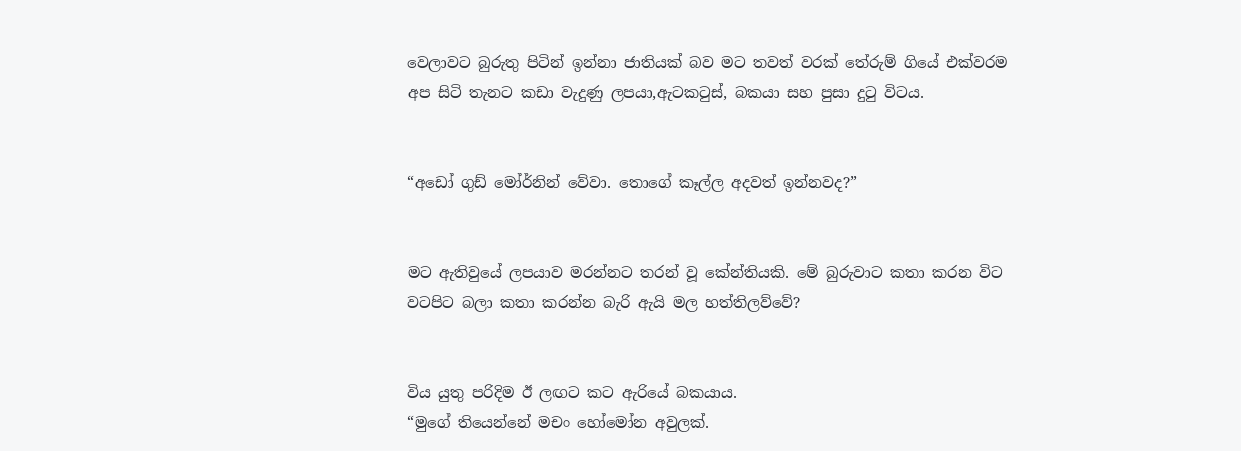වෙලාවට බුරුතු පිටින් ඉන්නා ජාතියක් බව මට තවත් වරක් තේරුම් ගියේ එක්වරම අප සිටි තැනට කඩා වැදුණු ලපයා,ඇටකටුස්, බකයා සහ පුසා දුටු විටය.


“අඩෝ ගුඩ් මෝර්නින් වේවා. තොගේ කෑල්ල අදවත් ඉන්නවද?”


මට ඇතිවුයේ ලපයාව මරන්නට තරන් වූ කේන්තියකි. මේ බුරුවාට කතා කරන විට වටපිට බලා කතා කරන්න බැරි ඇයි මල හත්තිලව්වේ?


විය යුතු පරිදිම ඊ ලඟට කට ඇරියේ බකයාය.
“මුගේ තියෙන්නේ මචං හෝමෝන අවුලක්.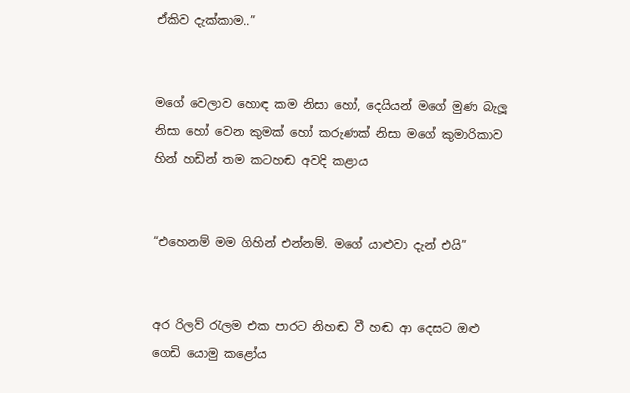ඒකිව දැක්කාම..”


මගේ වෙලාව හොඳ කම නිසා හෝ, දෙයියන් මගේ මුණ බැලූ නිසා හෝ වෙන කුමක් හෝ කරුණක් නිසා මගේ කුමාරිකාව හින් හඩින් තම කටහඬ අවදි කළාය


“එහෙනම් මම ගිහින් එන්නම්. මගේ යාළුවා දැන් එයි”


අර රිලව් රැලම එක පාරට නිහඬ වී හඬ ආ දෙසට ඔළු ගෙඩි යොමු කළෝය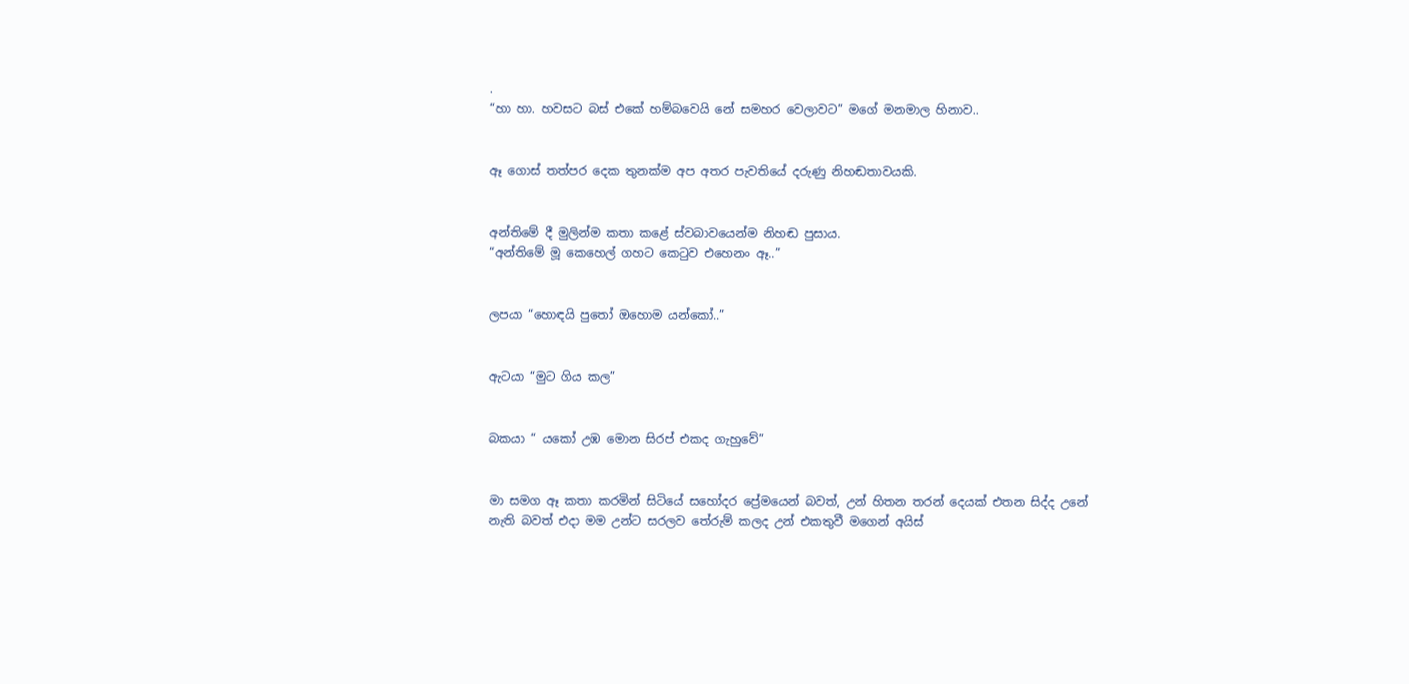.
“හා හා. හවසට බස් එකේ හම්බවෙයි නේ සමහර වෙලාවට” මගේ මනමාල හිනාව..


ඈ ගොස් තත්පර දෙක තුනක්ම අප අතර පැවතියේ දරුණු නිහඬතාවයකි.


අන්තිමේ දී මුලින්ම කතා කළේ ස්වබාවයෙන්ම නිහඬ පුසාය.
“අන්තිමේ මූ කෙහෙල් ගහට කෙටුව එහෙනං ඈ..”


ලපයා “හොඳයි පුතෝ ඔහොම යන්කෝ..”


ඇටයා “මුට ගිය කල”


බකයා “ යකෝ උඹ මොන සිරප් එකද ගැහුවේ”


මා සමග ඈ කතා කරමින් සිටියේ සහෝදර ප්‍රේමයෙන් බවත්, උන් හිතන තරන් දෙයක් එතන සිද්ද උනේ නැති බවත් එදා මම උන්ට සරලව තේරුම් කලද උන් එකතුවී මගෙන් අයිස්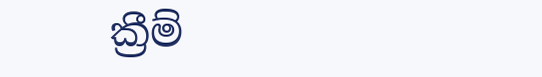ක්‍රීම්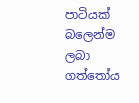පාටියක් බලෙන්ම ලබා ගත්තෝය